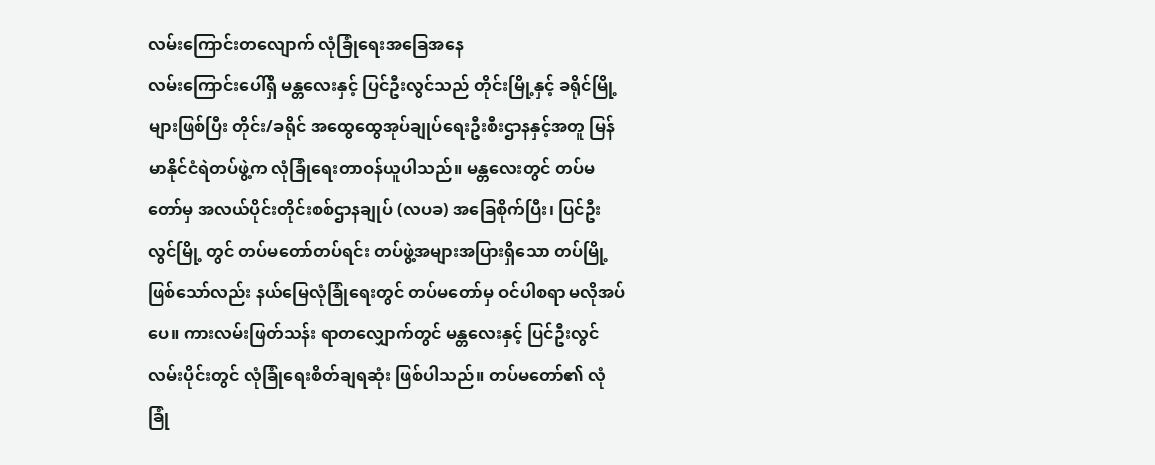လမ်းကြောင်းတလျောက် လုံခြုံရေးအခြေအနေ
လမ်းကြောင်းပေါ်ရှိ မန္တလေးနှင့် ပြင်ဦးလွင်သည် တိုင်းမြို့နှင့် ခရိုင်မြို့များဖြစ်ပြီး တိုင်း/ခရိုင် အထွေထွေအုပ်ချုပ်ရေးဦးစီးဌာနနှင့်အတူ မြန်မာနိုင်ငံရဲတပ်ဖွဲ့က လုံခြုံရေးတာဝန်ယူပါသည်။ မန္တလေးတွင် တပ်မတော်မှ အလယ်ပိုင်းတိုင်းစစ်ဌာနချုပ် (လပခ) အခြေစိုက်ပြီး၊ ပြင်ဦးလွင်မြို့ တွင် တပ်မတော်တပ်ရင်း တပ်ဖွဲ့အများအပြားရှိသော တပ်မြို့ ဖြစ်သော်လည်း နယ်မြေလုံခြုံရေးတွင် တပ်မတော်မှ ဝင်ပါစရာ မလိုအပ်ပေ။ ကားလမ်းဖြတ်သန်း ရာတလျှောက်တွင် မန္တလေးနှင့် ပြင်ဦးလွင်လမ်းပိုင်းတွင် လုံခြုံရေးစိတ်ချရဆုံး ဖြစ်ပါသည်။ တပ်မတော်၏ လုံခြုံ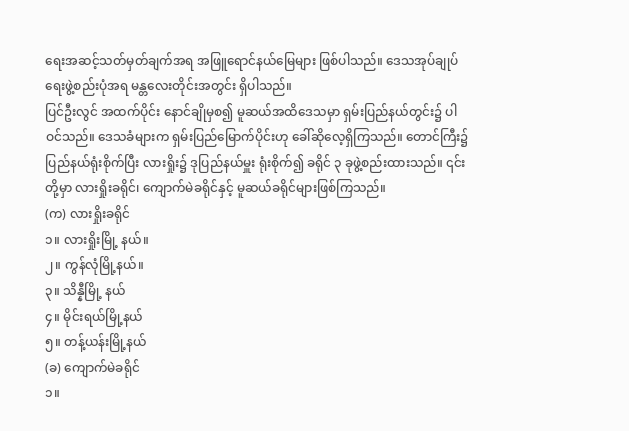ရေးအဆင့်သတ်မှတ်ချက်အရ အဖြူရောင်နယ်မြေများ ဖြစ်ပါသည်။ ဒေသအုပ်ချုပ်ရေးဖွဲ့စည်းပုံအရ မန္တလေးတိုင်းအတွင်း ရှိပါသည်။
ပြင်ဦးလွင် အထက်ပိုင်း နောင်ချိုမှစ၍ မူဆယ်အထိဒေသမှာ ရှမ်းပြည်နယ်တွင်း၌ ပါဝင်သည်။ ဒေသခံများက ရှမ်းပြည်မြောက်ပိုင်းဟု ခေါ်ဆိုလေ့ရှိကြသည်။ တောင်ကြီး၌ ပြည်နယ်ရုံးစိုက်ပြီး လားရှိုး၌ ဒုပြည်နယ်မှူး ရုံးစိုက်၍ ခရိုင် ၃ ခုဖွဲ့စည်းထားသည်။ ၎င်းတို့မှာ လားရှိုးခရိုင်၊ ကျောက်မဲခရိုင်နှင့် မူဆယ်ခရိုင်များဖြစ်ကြသည်။
(က) လားရှိုးခရိုင်
၁။ လားရှိုးမြို့ နယ်။
၂။ ကွန်လုံမြို့နယ်။
၃။ သိန္နီမြို့ နယ်
၄။ မိုင်းရယ်မြို့နယ်
၅။ တန့်ယန်းမြို့နယ်
(ခ) ကျောက်မဲခရိုင်
၁။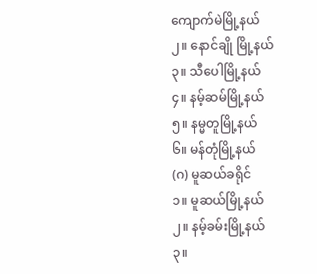ကျောက်မဲမြို့နယ်
၂။ နောင်ချို မြို့နယ်
၃။ သီပေါမြို့နယ်
၄။ နမ့်ဆမ်မြို့နယ်
၅။ နမ္မတူမြို့နယ်
၆။ မန်တုံမြို့နယ်
(ဂ) မူဆယ်ခရိုင်
၁။ မူဆယ်မြို့နယ်
၂။ နမ့်ခမ်းမြို့နယ်
၃။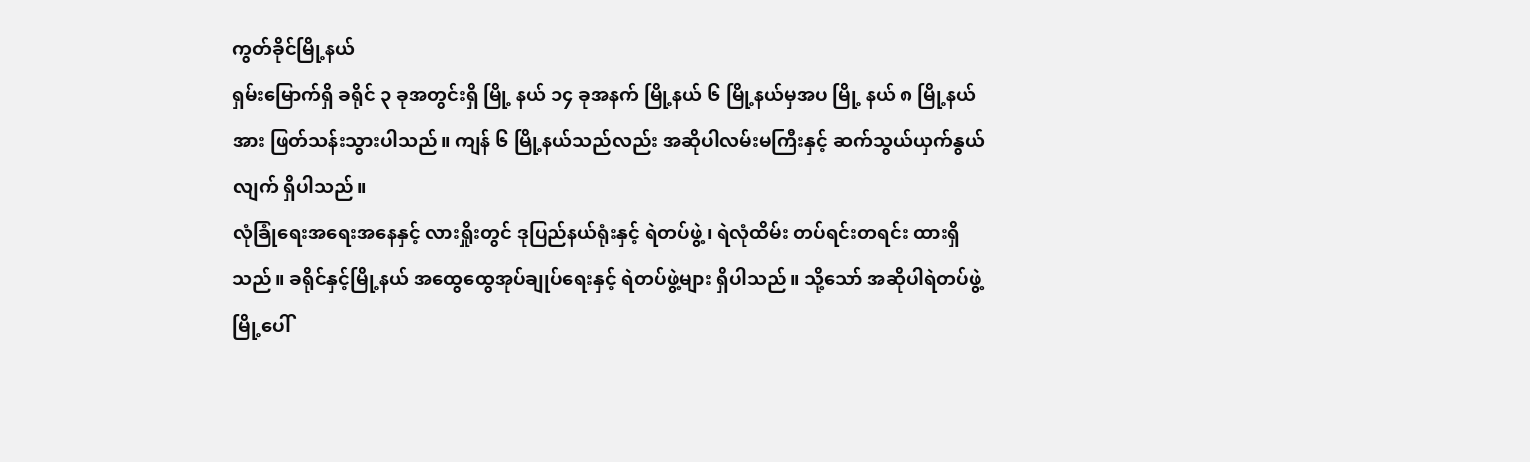ကွတ်ခိုင်မြို့နယ်
ရှမ်းမြောက်ရှိ ခရိုင် ၃ ခုအတွင်းရှိ မြို့ နယ် ၁၄ ခုအနက် မြို့နယ် ၆ မြို့နယ်မှအပ မြို့ နယ် ၈ မြို့နယ်အား ဖြတ်သန်းသွားပါသည်။ ကျန် ၆ မြို့နယ်သည်လည်း အဆိုပါလမ်းမကြီးနှင့် ဆက်သွယ်ယှက်နွယ်လျက် ရှိပါသည်။
လုံခြုံရေးအရေးအနေနှင့် လားရှိုးတွင် ဒုပြည်နယ်ရုံးနှင့် ရဲတပ်ဖွဲ့၊ ရဲလုံထိမ်း တပ်ရင်းတရင်း ထားရှိသည်။ ခရိုင်နှင့်မြို့နယ် အထွေထွေအုပ်ချုပ်ရေးနှင့် ရဲတပ်ဖွဲ့များ ရှိပါသည်။ သို့သော် အဆိုပါရဲတပ်ဖွဲ့ မြို့ပေါ်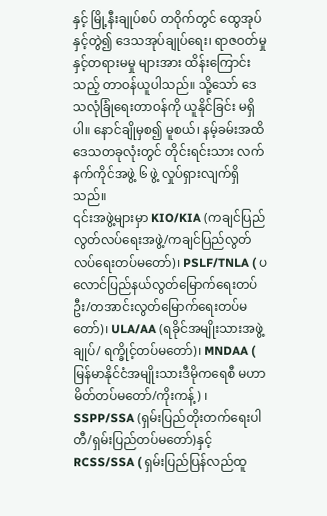နှင့် မြို့နီးချုပ်စပ် တဝိုက်တွင် ထွေအုပ်နှင့်တွဲ၍ ဒေသအုပ်ချုပ်ရေး၊ ရာဇဝတ်မှု နှင့်တရားမမှု များအား ထိန်းကြောင်းသည့် တာဝန်ယူပါသည်။ သို့သော် ဒေသလုံခြုံရေးတာဝန်ကို ယူနိုင်ခြင်း မရှိပါ။ နောင်ချိုမှစ၍ မူစယ်၊ နမ့်ခမ်းအထိ ဒေသတခုလုံးတွင် တိုင်းရင်းသား လက်နက်ကိုင်အဖွဲ့ ၆ ဖွဲ့ လှုပ်ရှားလျက်ရှိသည်။
၎င်းအဖွဲ့များမှာ KIO/KIA (ကချင်ပြည်လွတ်လပ်ရေးအဖွဲ့/ကချင်ပြည်လွတ်လပ်ရေးတပ်မတော်)၊ PSLF/TNLA ( ပလောင်ပြည်နယ်လွတ်မြောက်ရေးတပ်ဦး/တအာင်းလွတ်မြောက်ရေးတပ်မတော်)၊ ULA/AA (ရခိုင်အမျိုးသားအဖွဲ့ချုပ်/ ရက္ခိုင့်တပ်မတော်)၊ MNDAA ( မြန်မာနိုင်ငံအမျိုးသားဒီမိုကရေစီ မဟာမိတ်တပ်မတော်/ကိုးကန့်) ၊ SSPP/SSA (ရှမ်းပြည်တိုးတက်ရေးပါတီ/ရှမ်းပြည်တပ်မတော်)နှင့် RCSS/SSA ( ရှမ်းပြည်ပြန်လည်ထူ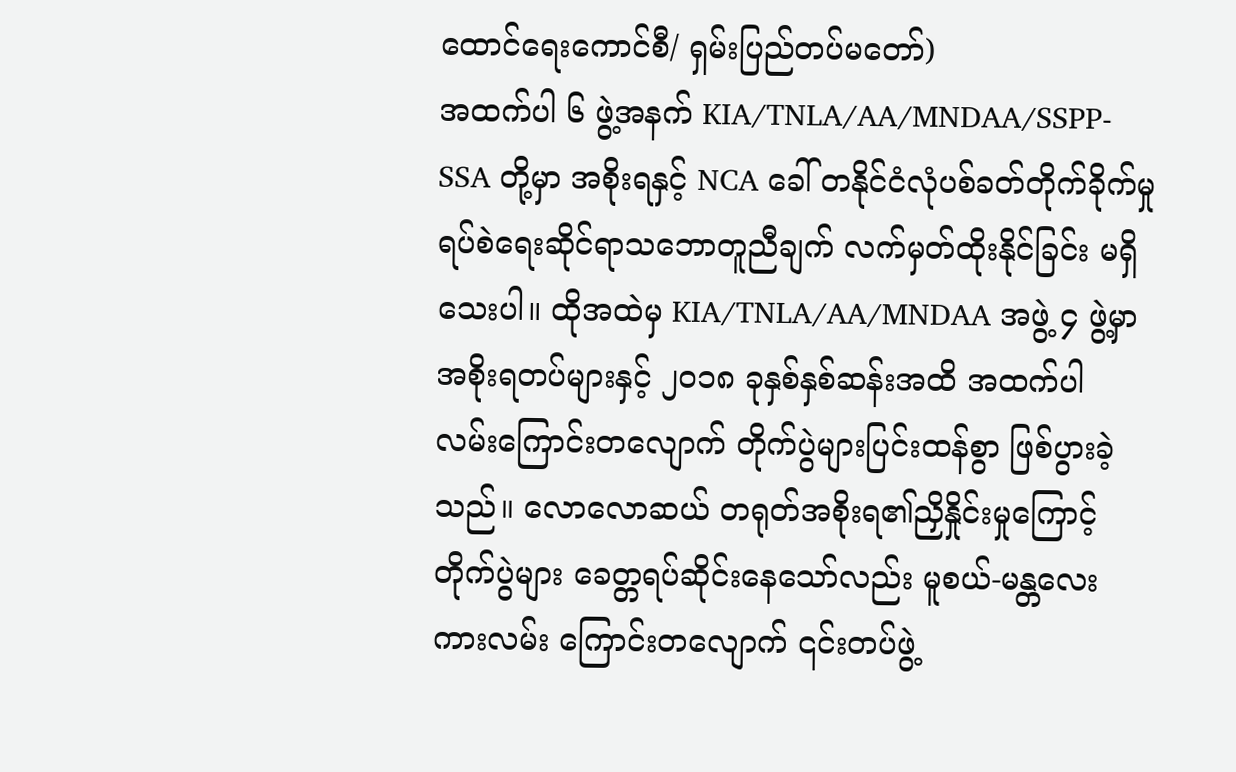ထောင်ရေးကောင်စီ/ ရှမ်းပြည်တပ်မတော်)
အထက်ပါ ၆ ဖွဲ့အနက် KIA/TNLA/AA/MNDAA/SSPP-SSA တို့မှာ အစိုးရနှင့် NCA ခေါ် တနိုင်ငံလုံပစ်ခတ်တိုက်ခိုက်မှု ရပ်စဲရေးဆိုင်ရာသဘောတူညီချက် လက်မှတ်ထိုးနိုင်ခြင်း မရှိသေးပါ။ ထိုအထဲမှ KIA/TNLA/AA/MNDAA အဖွဲ့ ၄ ဖွဲ့မှာ အစိုးရတပ်များနှင့် ၂၀၁၈ ခုနှစ်နှစ်ဆန်းအထိ အထက်ပါ လမ်းကြောင်းတလျောက် တိုက်ပွဲများပြင်းထန်စွာ ဖြစ်ပွားခဲ့သည်။ လောလောဆယ် တရုတ်အစိုးရ၏ညှိနှိုင်းမှုကြောင့် တိုက်ပွဲများ ခေတ္တရပ်ဆိုင်းနေသော်လည်း မူစယ်-မန္တလေးကားလမ်း ကြောင်းတလျောက် ၎င်းတပ်ဖွဲ့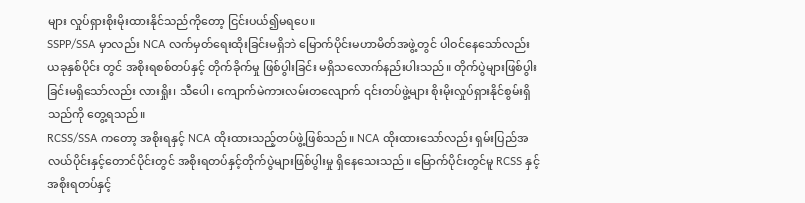များ လှုပ်ရှားစိုးမိုးထားနိုင်သည်ကိုတော့ ငြင်းပယ်၍မရပေ။
SSPP/SSA မှာလည်း NCA လက်မှတ်ရေးထိုးခြင်းမရှိဘဲ မြောက်ပိုင်းမဟာမိတ်အဖွဲ့တွင် ပါဝင်နေသော်လည်း ယခုနှစ်ပိုင်း တွင် အစိုးရစစ်တပ်နှင့် တိုက်ခိုက်မှု ဖြစ်ပွါးခြင်း မရှိသလောက်နည်းပါးသည်။ တိုက်ပွဲများဖြစ်ပွါးခြင်းမရှိသော်လည်း လားရှိုး၊ သီပေါ၊ ကျောက်မဲကားလမ်းတလျောက် ၎င်းတပ်ဖွဲ့များ စိုးမိုးလှုပ်ရှားနိုင်စွမ်းရှိသည်ကို တွေ့ရသည်။
RCSS/SSA ကတော့ အစိုးရနှင့် NCA ထိုးထားသည့်တပ်ဖွဲ့ဖြစ်သည်။ NCA ထိုးထားသော်လည်း ရှမ်းပြည်အလယ်ပိုင်းနှင့်တောင်ပိုင်းတွင် အစိုးရတပ်နှင့်တိုက်ပွဲများဖြစ်ပွါးမှု ရှိနေသေးသည်။ မြောက်ပိုင်းတွင်မူ RCSS နှင့် အစိုးရတပ်နှင့်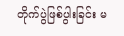တိုက်ပွဲဖြစ်ပွါးခြင်း မ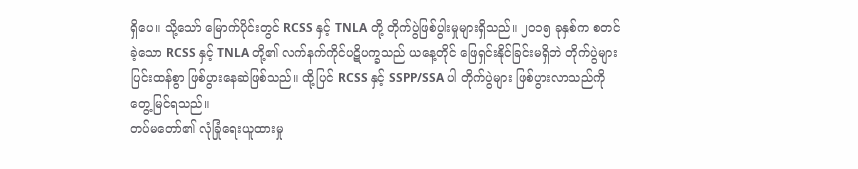ရှိပေ။ သို့သော် မြောက်ပိုင်းတွင် RCSS နှင့် TNLA တို့ တိုက်ပွဲဖြစ်ပွါးမှုများရှိသည်။ ၂၀၁၅ ခုနှစ်က စတင်ခဲ့သော RCSS နှင့် TNLA တို့၏ လက်နက်ကိုင်ပဋိပက္ခသည် ယနေ့တိုင် ဖြေရှင်းနိုင်ခြင်းမရှိဘဲ တိုက်ပွဲများ ပြင်းထန်စွာ ဖြစ်ပွားနေဆဲဖြစ်သည်။ ထို့ပြင် RCSS နှင့် SSPP/SSA ပါ တိုက်ပွဲများ ဖြစ်ပွားလာသည်ကို တွေ့မြင်ရသည်။
တပ်မတော်၏ လုံခြုံရေးယူထားမှု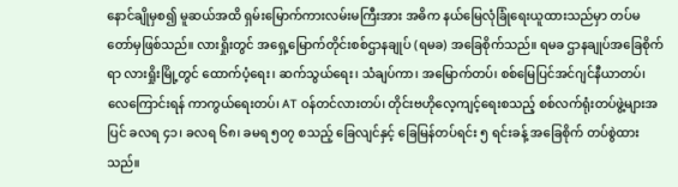နောင်ချိုမှစ၍ မူဆယ်အထိ ရှမ်းမြောက်ကားလမ်းမကြီးအား အဓိက နယ်မြေလုံခြုံရေးယူထားသည်မှာ တပ်မတော်မှဖြစ်သည်။ လားရှိုးတွင် အရှေ့မြောက်တိုင်းစစ်ဌာနချုပ် (ရမခ) အခြေစိုက်သည်။ ရမခ ဌာနချုပ်အခြေစိုက်ရာ လားရှိုးမြို့တွင် ထောက်ပံ့ရေး၊ ဆက်သွယ်ရေး၊ သံချပ်ကာ၊ အမြောက်တပ်၊ စစ်မြေပြင်အင်ဂျင်နီယာတပ်၊ လေကြောင်းရန် ကာကွယ်ရေးတပ်၊ AT ဝန်တင်လားတပ်၊ တိုင်းဗဟိုလေ့ကျင့်ရေးစသည့် စစ်လက်ရုံးတပ်ဖွဲ့များအပြင် ခလရ ၄၁၊ ခလရ ၆၈၊ ခမရ ၅၀၇ စသည့် ခြေလျင်နှင့် ခြေမြန်တပ်ရင်း ၅ ရင်းခန့် အခြေစိုက် တပ်စွဲထားသည်။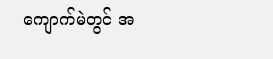ကျောက်မဲတွင် အ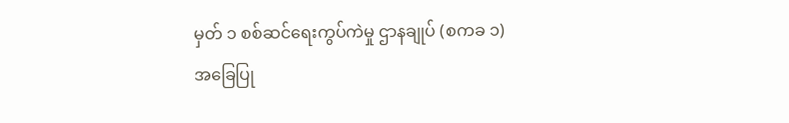မှတ် ၁ စစ်ဆင်ရေးကွပ်ကဲမှု ဌာနချုပ် (စကခ ၁) အခြေပြု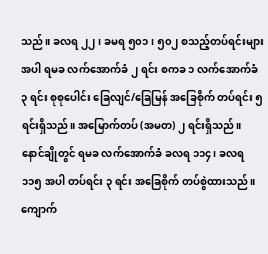သည်။ ခလရ ၂၂ ၊ ခမရ ၅၀၁၊ ၅၀၂ စသည့်တပ်ရင်းများအပါ ရမခ လက်အောက်ခံ ၂ ရင်း စကခ ၁ လက်အောက်ခံ ၃ ရင်း စုစုပေါင်း ခြေလျင်/ခြေမြန် အခြေစိုက် တပ်ရင်း ၅ ရင်းရှိသည်။ အမြောက်တပ် (အမတ) ၂ ရင်းရှိသည်။ နောင်ချိုတွင် ရမခ လက်အောက်ခံ ခလရ ၁၁၄၊ ခလရ ၁၁၅ အပါ တပ်ရင်း ၃ ရင်း အခြေစိုက် တပ်စွဲထားသည်။ ကျောက်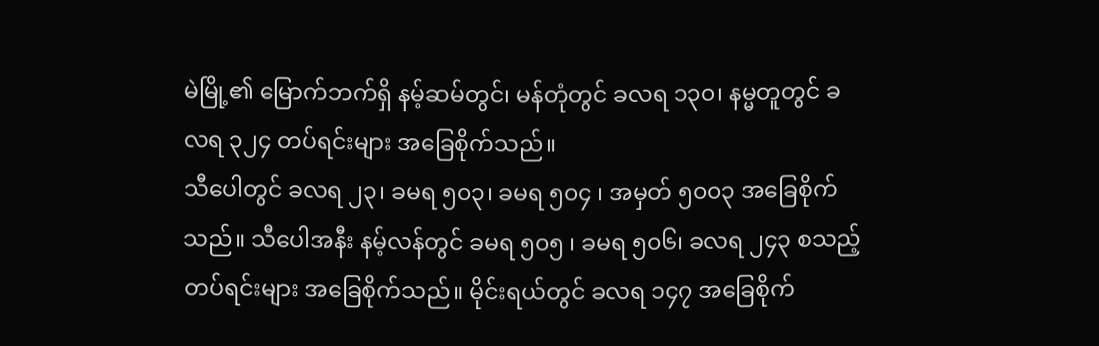မဲမြို့၏ မြောက်ဘက်ရှိ နမ့်ဆမ်တွင်၊ မန်တုံတွင် ခလရ ၁၃၀၊ နမ္မတူတွင် ခလရ ၃၂၄ တပ်ရင်းများ အခြေစိုက်သည်။
သီပေါတွင် ခလရ ၂၃၊ ခမရ ၅၀၃၊ ခမရ ၅၀၄ ၊ အမှတ် ၅၀၀၃ အခြေစိုက်သည်။ သီပေါအနီး နမ့်လန်တွင် ခမရ ၅၀၅ ၊ ခမရ ၅၀၆၊ ခလရ ၂၄၃ စသည့် တပ်ရင်းများ အခြေစိုက်သည်။ မိုင်းရယ်တွင် ခလရ ၁၄၇ အခြေစိုက်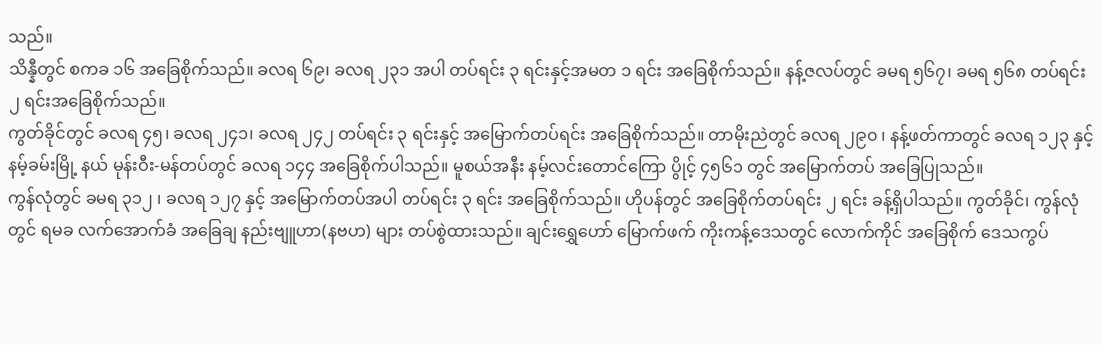သည်။
သိန္နီတွင် စကခ ၁၆ အခြေစိုက်သည်။ ခလရ ၆၉၊ ခလရ ၂၃၁ အပါ တပ်ရင်း ၃ ရင်းနှင့်အမတ ၁ ရင်း အခြေစိုက်သည်။ နန့်ဇလပ်တွင် ခမရ ၅၆၇၊ ခမရ ၅၆၈ တပ်ရင်း ၂ ရင်းအခြေစိုက်သည်။
ကွတ်ခိုင်တွင် ခလရ ၄၅၊ ခလရ ၂၄၁၊ ခလရ ၂၄၂ တပ်ရင်း ၃ ရင်းနှင့် အမြောက်တပ်ရင်း အခြေစိုက်သည်။ တာမိုးညဲတွင် ခလရ ၂၉၀ ၊ နန့်ဖတ်ကာတွင် ခလရ ၁၂၃ နှင့် နမ့်ခမ်းမြို့ နယ် မုန်းဝီး-မန်တပ်တွင် ခလရ ၁၄၄ အခြေစိုက်ပါသည်။ မူစယ်အနီး နမ့်လင်းတောင်ကြော ပွိုင့် ၄၅၆၁ တွင် အမြောက်တပ် အခြေပြုသည်။
ကွန်လုံတွင် ခမရ ၃၁၂ ၊ ခလရ ၁၂၇ နှင့် အမြောက်တပ်အပါ တပ်ရင်း ၃ ရင်း အခြေစိုက်သည်။ ဟိုပန်တွင် အခြေစိုက်တပ်ရင်း ၂ ရင်း ခန့်ရှိပါသည်။ ကွတ်ခိုင်၊ ကွန်လုံတွင် ရမခ လက်အောက်ခံ အခြေချ နည်းဗျူဟာ(နဗဟ) များ တပ်စွဲထားသည်။ ချင်းရွှေဟော် မြောက်ဖက် ကိုးကန့်ဒေသတွင် လောက်ကိုင် အခြေစိုက် ဒေသကွပ်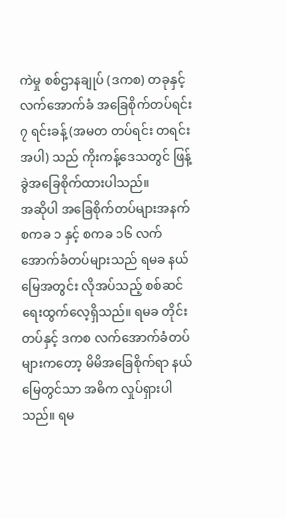ကဲမှု စစ်ဌာနချုပ် (ဒကစ) တခုနှင့် လက်အောက်ခံ အခြေစိုက်တပ်ရင်း ၇ ရင်းခန့် (အမတ တပ်ရင်း တရင်း အပါ) သည် ကိုးကန့်ဒေသတွင် ဖြန့်ခွဲအခြေစိုက်ထားပါသည်။
အဆိုပါ အခြေစိုက်တပ်များအနက် စကခ ၁ နှင့် စကခ ၁၆ လက်အောက်ခံတပ်များသည် ရမခ နယ်မြေအတွင်း လိုအပ်သည့် စစ်ဆင်ရေးထွက်လေ့ရှိသည်။ ရမခ တိုင်းတပ်နှင့် ဒကစ လက်အောက်ခံတပ်များကတော့ မိမိအခြေစိုက်ရာ နယ်မြေတွင်သာ အဓိက လှုပ်ရှားပါသည်။ ရမ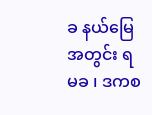ခ နယ်မြေအတွင်း ရမခ ၊ ဒကစ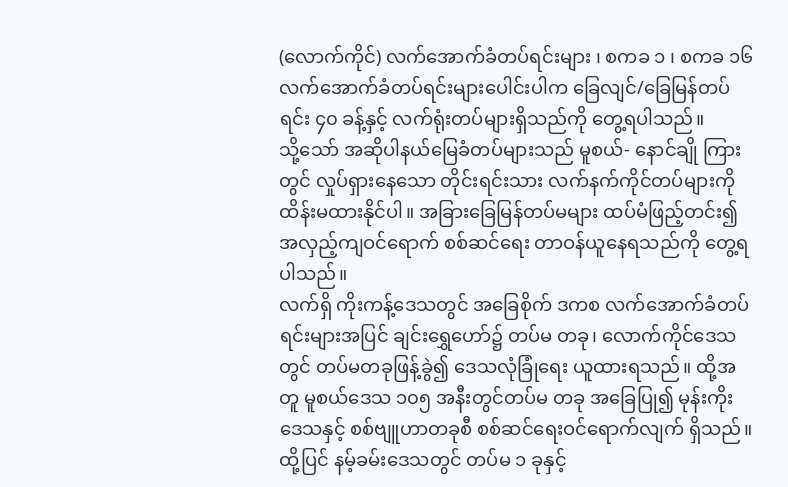(လောက်ကိုင်) လက်အောက်ခံတပ်ရင်းများ ၊ စကခ ၁ ၊ စကခ ၁၆ လက်အောက်ခံတပ်ရင်းများပေါင်းပါက ခြေလျင်/ခြေမြန်တပ်ရင်း ၄၀ ခန့်နှင့် လက်ရုံးတပ်များရှိသည်ကို တွေ့ရပါသည်။
သို့သော် အဆိုပါနယ်မြေခံတပ်များသည် မူစယ်- နောင်ချို ကြားတွင် လှုပ်ရှားနေသော တိုင်းရင်းသား လက်နက်ကိုင်တပ်များကို ထိန်းမထားနိုင်ပါ။ အခြားခြေမြန်တပ်မများ ထပ်မံဖြည့်တင်း၍ အလှည့်ကျဝင်ရောက် စစ်ဆင်ရေး တာဝန်ယူနေရသည်ကို တွေ့ရပါသည်။
လက်ရှိ ကိုးကန့်ဒေသတွင် အခြေစိုက် ဒကစ လက်အောက်ခံတပ်ရင်းများအပြင် ချင်းရွှေဟော်၌ တပ်မ တခု၊ လောက်ကိုင်ဒေသတွင် တပ်မတခုဖြန့်ခွဲ၍ ဒေသလုံခြုံရေး ယူထားရသည်။ ထို့အတူ မူစယ်ဒေသ ၁၀၅ အနီးတွင်တပ်မ တခု အခြေပြု၍ မုန်းကိုးဒေသနှင့် စစ်ဗျူဟာတခုစီ စစ်ဆင်ရေးဝင်ရောက်လျက် ရှိသည်။
ထို့ပြင် နမ့်ခမ်းဒေသတွင် တပ်မ ၁ ခုနှင့်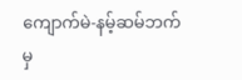ကျောက်မဲ-နမ့်ဆမ်ဘက်မှ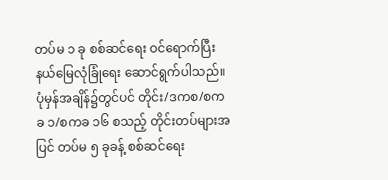တပ်မ ၁ ခု စစ်ဆင်ရေး ဝင်ရောက်ပြီး နယ်မြေလုံခြုံရေး ဆောင်ရွက်ပါသည်။ ပုံမှန်အချိန်၌တွင်ပင် တိုင်း/ဒကစ/စကခ ၁/စကခ ၁၆ စသည့် တိုင်းတပ်များအပြင် တပ်မ ၅ ခုခန့် စစ်ဆင်ရေး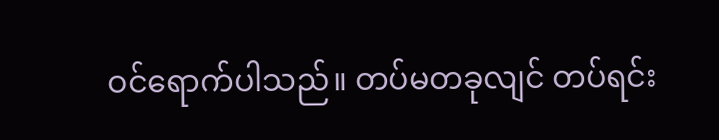ဝင်ရောက်ပါသည်။ တပ်မတခုလျင် တပ်ရင်း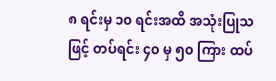၈ ရင်းမှ ၁၀ ရင်းအထိ အသုံးပြုသဖြင့် တပ်ရင်း ၄၀ မှ ၅၀ ကြား ထပ်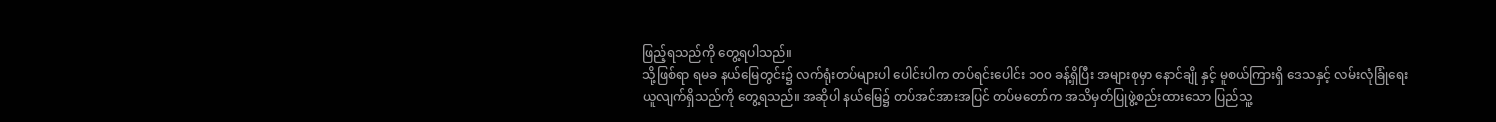ဖြည့်ရသည်ကို တွေ့ရပါသည်။
သို့ဖြစ်ရာ ရမခ နယ်မြေတွင်း၌ လက်ရုံးတပ်များပါ ပေါင်းပါက တပ်ရင်းပေါင်း ၁၀၀ ခန့်ရှိပြီး အများစုမှာ နောင်ချို နှင့် မူစယ်ကြားရှိ ဒေသနှင့် လမ်းလုံခြုံရေးယူလျက်ရှိသည်ကို တွေ့ရသည်။ အဆိုပါ နယ်မြေ၌ တပ်အင်အားအပြင် တပ်မတော်က အသိမှတ်ပြုဖွဲ့စည်းထားသော ပြည်သူ့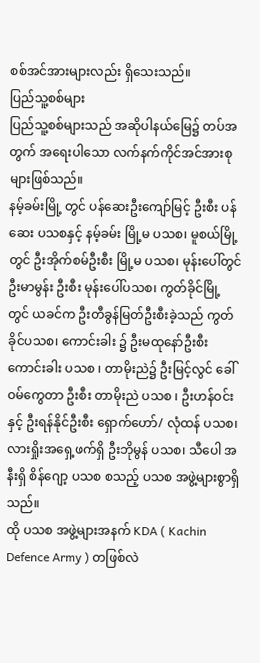စစ်အင်အားများလည်း ရှိသေးသည်။
ပြည်သူ့စစ်များ
ပြည်သူ့စစ်များသည် အဆိုပါနယ်မြေ၌ တပ်အတွက် အရေးပါသော လက်နက်ကိုင်အင်အားစုများဖြစ်သည်။
နမ့်ခမ်းမြို့ တွင် ပန်ဆေးဦးကျော်မြင့် ဦးစီး ပန်ဆေး ပသစနှင့် နမ့်ခမ်း မြို့မ ပသစ၊ မူစယ်မြို့ တွင် ဦးအိုက်စမ်ဦးစီး မြို့မ ပသစ၊ မုန်းပေါ်တွင် ဦးမာမွန်း ဦးစီး မုန်းပေါ်ပသစ၊ ကွတ်ခိုင်မြို့ တွင် ယခင်က ဦးတီခွန်မြတ်ဦးစီးခဲ့သည် ကွတ်ခိုင်ပသစ၊ ကောင်းခါး ၌ ဦးမထုနော်ဦးစီး ကောင်းခါး ပသစ ၊ တာမိုးညဲ၌ ဦးမြင့်လွင် ခေါ် ဝမ်ကွေတာ ဦးစီး တာမိုးညဲ ပသစ ၊ ဦးဟန်ဝင်းနှင့် ဦးရန်နိုင်ဦးစီး ရှောက်ဟော်/ လုံထန် ပသစ၊ လားရှိုးအရှေ့ဖက်ရှိ ဦးဘိုမွန် ပသစ၊ သီပေါ အနီးရှိ စိန်ဂျော့ ပသစ စသည့် ပသစ အဖွဲ့များစွာရှိသည်။
ထို ပသစ အဖွဲ့များအနက် KDA ( Kachin Defence Army ) တဖြစ်လဲ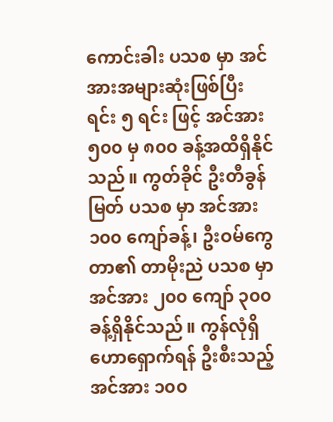ကောင်းခါး ပသစ မှာ အင်အားအများဆုံးဖြစ်ပြီး ရင်း ၅ ရင်း ဖြင့် အင်အား ၅၀၀ မှ ၈၀၀ ခန့်အထိရှိနိုင်သည်။ ကွတ်ခိုင် ဦးတီခွန်မြတ် ပသစ မှာ အင်အား ၁၀၀ ကျော်ခန့်၊ ဦးဝမ်ကွေတာ၏ တာမိုးညဲ ပသစ မှာ အင်အား ၂၀၀ ကျော် ၃၀၀ ခန့်ရှိနိုင်သည်။ ကွန်လုံရှိ ဟောရှောက်ရန် ဦးစီးသည့် အင်အား ၁၀၀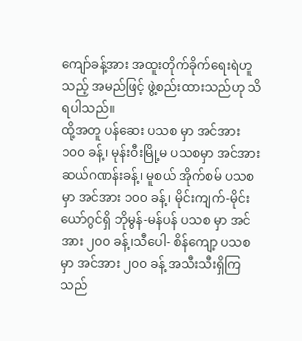ကျော်ခန့်အား အထူးတိုက်ခိုက်ရေးရဲဟူသည့် အမည်ဖြင့် ဖွဲ့စည်းထားသည်ဟု သိရပါသည်။
ထို့အတူ ပန်ဆေး ပသစ မှာ အင်အား ၁၀၀ ခန့်၊ မုန်းဝီးမြို့မ ပသစမှာ အင်အား ဆယ်ဂဏန်းခန့်၊ မူစယ် အိုက်စမ် ပသစ မှာ အင်အား ၁၀၀ ခန့်၊ မိုင်းကျက်-မိုင်းယော်ဂွင်ရှိ ဘိုမွန်-မန်ပန် ပသစ မှာ အင်အား ၂၀၀ ခန့်၊သီပေါ- စိန်ကျော့ ပသစမှာ အင်အား ၂၀၀ ခန့် အသီးသီးရှိကြသည်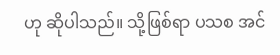ဟု ဆိုပါသည်။ သို့ဖြစ်ရာ ပသစ အင်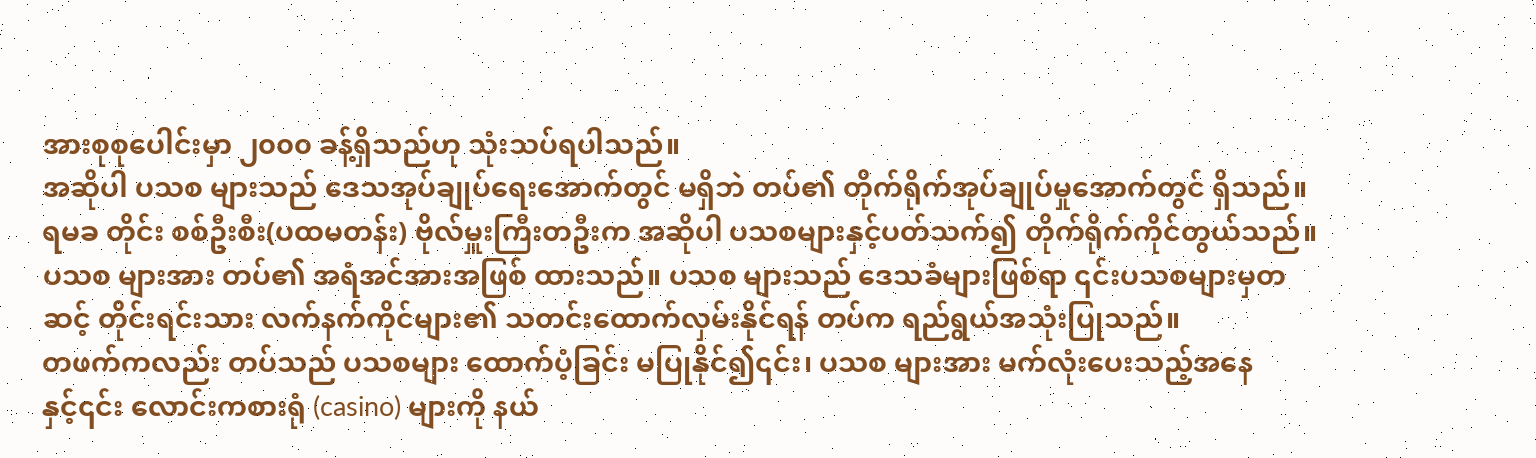အားစုစုပေါင်းမှာ ၂၀၀၀ ခန့်ရှိသည်ဟု သုံးသပ်ရပါသည်။
အဆိုပါ ပသစ များသည် ဒေသအုပ်ချုပ်ရေးအောက်တွင် မရှိဘဲ တပ်၏ တိုက်ရိုက်အုပ်ချုပ်မှုအောက်တွင် ရှိသည်။ ရမခ တိုင်း စစ်ဦးစီး(ပထမတန်း) ဗိုလ်မှူးကြီးတဦးက အဆိုပါ ပသစများနှင့်ပတ်သက်၍ တိုက်ရိုက်ကိုင်တွယ်သည်။ ပသစ များအား တပ်၏ အရံအင်အားအဖြစ် ထားသည်။ ပသစ များသည် ဒေသခံများဖြစ်ရာ ၎င်းပသစများမှတဆင့် တိုင်းရင်းသား လက်နက်ကိုင်များ၏ သတင်းထောက်လှမ်းနိုင်ရန် တပ်က ရည်ရွယ်အသုံးပြုသည်။
တဖက်ကလည်း တပ်သည် ပသစများ ထောက်ပံ့ခြင်း မပြုနိုင်၍၎င်း၊ ပသစ များအား မက်လုံးပေးသည့်အနေနှင့်၎င်း လောင်းကစားရုံ (casino) များကို နယ်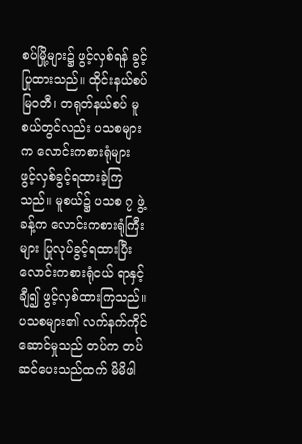စပ်မြို့များ၌ ဖွင့်လှစ်ရန် ခွင့်ပြုထားသည်။ ထိုင်းနယ်စပ် မြဝတီ၊ တရုတ်နယ်စပ် မူစယ်တွင်လည်း ပသစများက လောင်းကစားရုံများ ဖွင့်လှစ်ခွင့်ရထားခဲ့ကြသည်။ မူစယ်၌ ပသစ ၇ ဖွဲ့ခန့်က လောင်းကစားရုံကြီးများ ပြုလုပ်ခွင့်ရထားပြီး လောင်းကစားရုံငယ် ရာနှင့်ချီ၍ ဖွင့်လှစ်ထားကြသည်။
ပသစများ၏ လက်နက်ကိုင်ဆောင်မှုသည် တပ်က တပ်ဆင်ပေးသည်ထက် မိမိဖါ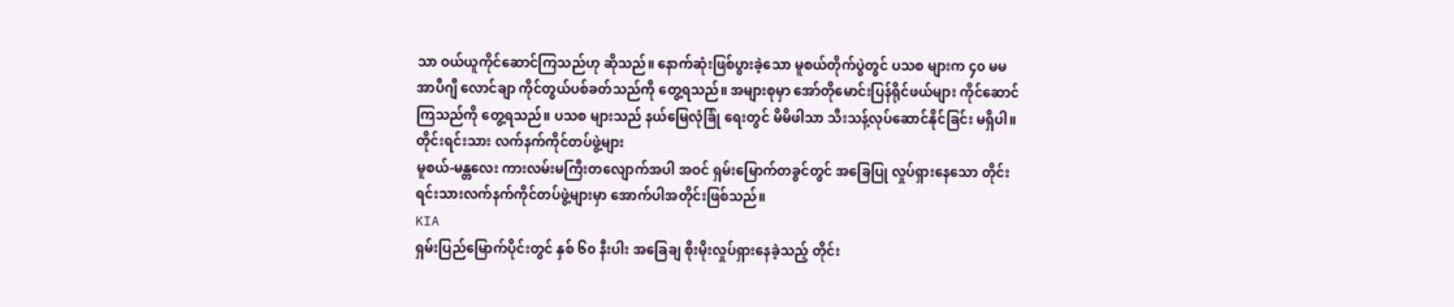သာ ဝယ်ယူကိုင်ဆောင်ကြသည်ဟု ဆိုသည်။ နောက်ဆုံးဖြစ်ပွားခဲ့သော မူစယ်တိုက်ပွဲတွင် ပသစ များက ၄၀ မမ အာပီဂျီ လောင်ချာ ကိုင်တွယ်ပစ်ခတ်သည်ကို တွေ့ရသည်။ အများစုမှာ အော်တိုမောင်းပြန်ရိုင်ဖယ်များ ကိုင်ဆောင်ကြသည်ကို တွေ့ရသည်။ ပသစ များသည် နယ်မြေလုံခြုံ ရေးတွင် မိမိဖါသာ သီးသန့်လုပ်ဆောင်နိုင်ခြင်း မရှိပါ။
တိုင်းရင်းသား လက်နက်ကိုင်တပ်ဖွဲ့များ
မူစယ်-မန္တလေး ကားလမ်းမကြီးတလျောက်အပါ အဝင် ရှမ်းမြောက်တခွင်တွင် အခြေပြု လှုပ်ရှားနေသော တိုင်းရင်းသားလက်နက်ကိုင်တပ်ဖွဲ့များမှာ အောက်ပါအတိုင်းဖြစ်သည်။
KIA
ရှမ်းပြည်မြောက်ပိုင်းတွင် နှစ် ၆၀ နီးပါး အခြေချ စိုးမိုးလှုပ်ရှားနေခဲ့သည့် တိုင်း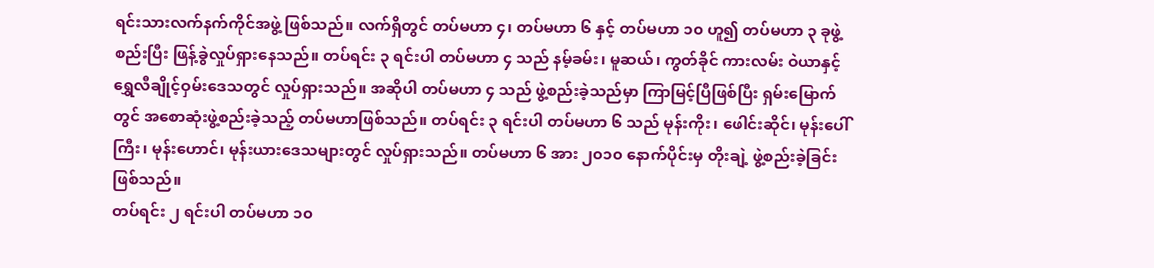ရင်းသားလက်နက်ကိုင်အဖွဲ့ ဖြစ်သည်။ လက်ရှိတွင် တပ်မဟာ ၄၊ တပ်မဟာ ၆ နှင့် တပ်မဟာ ၁၀ ဟူ၍ တပ်မဟာ ၃ ခုဖွဲ့စည်းပြီး ဖြန့်ခွဲလှုပ်ရှားနေသည်။ တပ်ရင်း ၃ ရင်းပါ တပ်မဟာ ၄ သည် နမ့်ခမ်း၊ မူဆယ်၊ ကွတ်ခိုင် ကားလမ်း ဝဲယာနှင့် ရွှေလီချိုင့်ဝှမ်းဒေသတွင် လှုပ်ရှားသည်။ အဆိုပါ တပ်မဟာ ၄ သည် ဖွဲ့စည်းခဲ့သည်မှာ ကြာမြင့်ပြီဖြစ်ပြီး ရှမ်းမြောက်တွင် အစောဆုံးဖွဲ့စည်းခဲ့သည့် တပ်မဟာဖြစ်သည်။ တပ်ရင်း ၃ ရင်းပါ တပ်မဟာ ၆ သည် မုန်းကိုး၊ ဖေါင်းဆိုင်၊ မုန်းပေါ်ကြီး၊ မုန်းဟောင်၊ မုန်းယားဒေသများတွင် လှုပ်ရှားသည်။ တပ်မဟာ ၆ အား ၂၀၁၀ နောက်ပိုင်းမှ တိုးချဲ့ ဖွဲ့စည်းခဲ့ခြင်းဖြစ်သည်။
တပ်ရင်း ၂ ရင်းပါ တပ်မဟာ ၁၀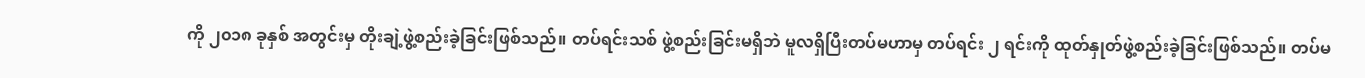ကို ၂၀၁၈ ခုနှစ် အတွင်းမှ တိုးချဲ့ဖွဲ့စည်းခဲ့ခြင်းဖြစ်သည်။ တပ်ရင်းသစ် ဖွဲ့စည်းခြင်းမရှိဘဲ မူလရှိပြီးတပ်မဟာမှ တပ်ရင်း ၂ ရင်းကို ထုတ်နှုတ်ဖွဲ့စည်းခဲ့ခြင်းဖြစ်သည်။ တပ်မ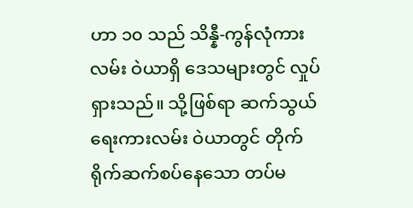ဟာ ၁၀ သည် သိန္နီ-ကွန်လုံကားလမ်း ဝဲယာရှိ ဒေသများတွင် လှုပ်ရှားသည်။ သို့ဖြစ်ရာ ဆက်သွယ်ရေးကားလမ်း ဝဲယာတွင် တိုက်ရိုက်ဆက်စပ်နေသော တပ်မ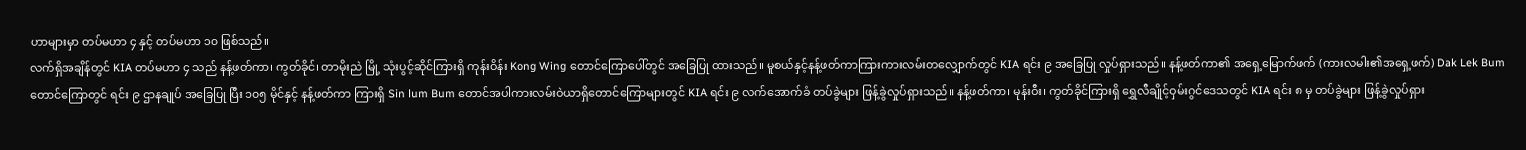ဟာများမှာ တပ်မဟာ ၄ နှင့် တပ်မဟာ ၁၀ ဖြစ်သည်။
လက်ရှိအချိန်တွင် KIA တပ်မဟာ ၄ သည် နန့်ဖတ်ကာ၊ ကွတ်ခိုင်၊ တာမိုးညဲ မြို့ သုံးပွင့်ဆိုင်ကြားရှိ ကုန်းဝိန်း Kong Wing တောင်ကြောပေါ်တွင် အခြေပြု ထားသည်။ မူစယ်နှင့်နန့်ဖတ်ကာကြားကားလမ်းတလျှောက်တွင် KIA ရင်း ၉ အခြေပြု လှုပ်ရှားသည်။ နန့်ဖတ်ကာ၏ အရှေ့မြောက်ဖက် (ကားလမါး၏အရှေ့ဖက်) Dak Lek Bum တောင်ကြောတွင် ရင်း ၉ ဌာနချုပ် အခြေပြု ပြီး ၁၀၅ မိုင်နှင့် နန့်ဖတ်ကာ ကြားရှိ Sin lum Bum တောင်အပါကားလမ်းဝဲယာရှိတောင်ကြောများတွင် KIA ရင်း ၉ လက်အောက်ခံ တပ်ခွဲများ ဖြန့်ခွဲလှုပ်ရှားသည်။ နန့်ဖတ်ကာ၊ မုန်းဝီး၊ ကွတ်ခိုင်ကြားရှိ ရွှေလီချိုင့်ဝှမ်းဂွင်ဒေသတွင် KIA ရင်း ၈ မှ တပ်ခွဲများ ဖြန့်ခွဲလှုပ်ရှား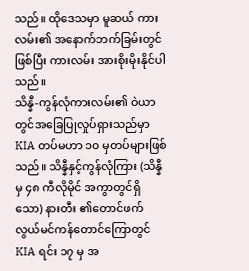သည်။ ထိုဒေသမှာ မူဆယ် ကားလမ်း၏ အနောက်ဘက်ခြမ်းတွင်ဖြစ်ပြီး ကားလမ်း အားစိုးမိုးနိုင်ပါသည်။
သိန္နီ-ကွန်လုံကားလမ်း၏ ဝဲယာတွင်အခြေပြုလှုပ်ရှားသည်မှာ KIA တပ်မဟာ ၁၀ မှတပ်များဖြစ်သည်။ သိန္နီနှင့်ကွန်လုံကြား (သိန္နီမှ ၄၈ ကီလိုမိုင် အကွာတွင်ရှိသော) နားတီး ၏တောင်ဖက် လွယ်မင်ကန်တောင်ကြောတွင် KIA ရင်း ၁၇ မှ အ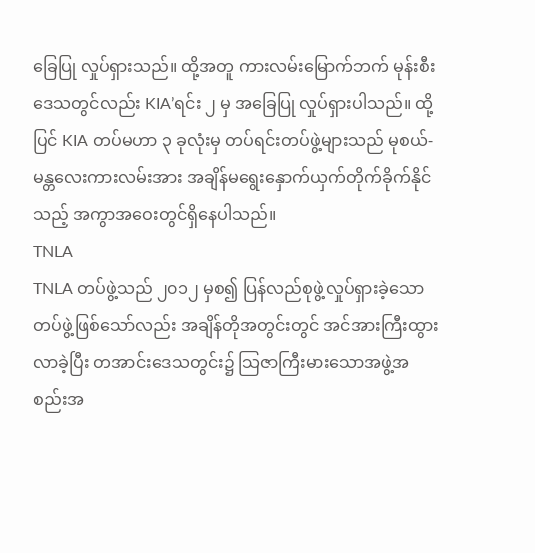ခြေပြု လှုပ်ရှားသည်။ ထို့အတူ ကားလမ်းမြောက်ဘက် မုန်းစီးဒေသတွင်လည်း KIA’ရင်း ၂ မှ အခြေပြု လှုပ်ရှားပါသည်။ ထို့ပြင် KIA တပ်မဟာ ၃ ခုလုံးမှ တပ်ရင်းတပ်ဖွဲ့များသည် မုစယ်-မန္တလေးကားလမ်းအား အချိန်မရွေးနှောက်ယှက်တိုက်ခိုက်နိုင် သည့် အကွာအဝေးတွင်ရှိနေပါသည်။
TNLA
TNLA တပ်ဖွဲ့သည် ၂၀၁၂ မှစ၍ ပြန်လည်စုဖွဲ့လှုပ်ရှားခဲ့သောတပ်ဖွဲ့ဖြစ်သော်လည်း အချိန်တိုအတွင်းတွင် အင်အားကြီးထွား လာခဲ့ပြီး တအာင်းဒေသတွင်း၌ သြဇာကြီးမားသောအဖွဲ့အစည်းအ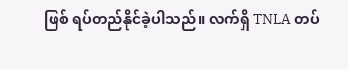ဖြစ် ရပ်တည်နိုင်ခဲ့ပါသည်။ လက်ရှိ TNLA တပ်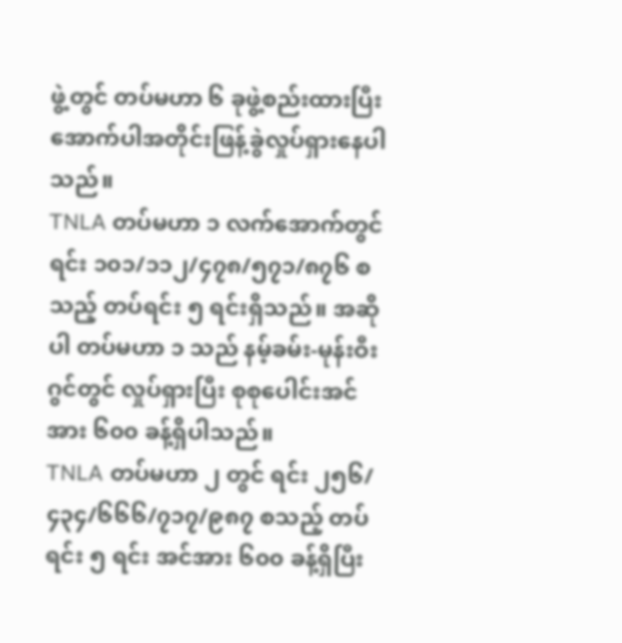ဖွဲ့တွင် တပ်မဟာ ၆ ခုဖွဲ့စည်းထားပြီး အောက်ပါအတိုင်းဖြန့်ခွဲလှုပ်ရှားနေပါသည်။
TNLA တပ်မဟာ ၁ လက်အောက်တွင် ရင်း ၁၀၁/၁၁၂/၄၇၈/၅၇၁/၈၇၆ စသည့် တပ်ရင်း ၅ ရင်းရှိသည်။ အဆိုပါ တပ်မဟာ ၁ သည် နမ့်ခမ်း-မုန်းဝီးဂွင်တွင် လှုပ်ရှားပြီး စုစုပေါင်းအင်အား ၆၀၀ ခန့်ရှိပါသည်။
TNLA တပ်မဟာ ၂ တွင် ရင်း ၂၅၆/၄၃၄/၆၆၆/၇၁၇/၉၈၇ စသည့် တပ်ရင်း ၅ ရင်း အင်အား ၆၀၀ ခန့်ရှိပြီး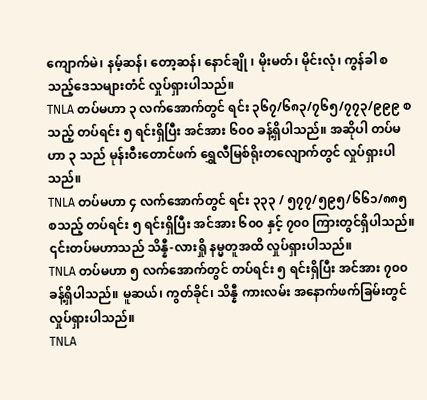ကျောက်မဲ၊ နမ့်ဆန်၊ တော့ဆန်၊ နောင်ချို ၊ မိုးမတ်၊ မိုင်းလုံ၊ ကွန်ခါ စသည့်ဒေသများတံင် လှုပ်ရှားပါသည်။
TNLA တပ်မဟာ ၃ လက်အောက်တွင် ရင်း ၃၆၇/၆၈၃/၇၆၅/၇၇၃/၉၉၉ စသည့် တပ်ရင်း ၅ ရင်းရှိပြီး အင်အား ၆၀၀ ခန့်ရှိပါသည်။ အဆိုပါ တပ်မဟာ ၃ သည် မုန်းဝီးတောင်ဖက် ရွှေလီမြစ်ရိုးတလျောက်တွင် လှုပ်ရှားပါသည်။
TNLA တပ်မဟာ ၄ လက်အောက်တွင် ရင်း ၃၃၃ / ၅၇၇/၅၉၅/၆၆၁/၈၈၅ စသည့် တပ်ရင်း ၅ ရင်းရှိပြီး အင်အား ၆၀၀ နှင့် ၇၀၀ ကြားတွင်ရှိပါသည်။ ၎င်းတပ်မဟာသည် သိန္နီ-လားရှို နမ္မတူအထိ လှုပ်ရှားပါသည်။
TNLA တပ်မဟာ ၅ လက်အောက်တွင် တပ်ရင်း ၅ ရင်းရှိပြီး အင်အား ၇၀၀ ခန့်ရှိပါသည်။ မူဆယ်၊ ကွတ်ခိုင်၊ သိန္နီ ကားလမ်း အနောက်ဖက်ခြမ်းတွင် လှုပ်ရှားပါသည်။
TNLA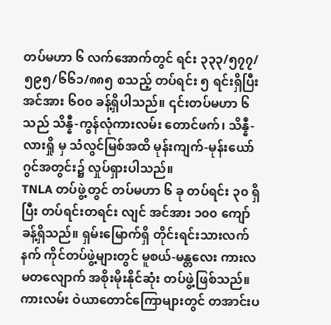တပ်မဟာ ၆ လက်အောက်တွင် ရင်း ၃၃၃/၅၇၇/၅၉၅/၆၆၁/၈၈၅ စသည့် တပ်ရင်း ၅ ရင်းရှိပြီး အင်အား ၆၀၀ ခန့်ရှိပါသည်။ ၎င်းတပ်မဟာ ၆ သည် သိန္နီ-ကွန်လုံကားလမ်း တောင်ဖက်၊ သိန္နီ-လားရှို မှ သံလွင်မြစ်အထိ မုန်းကျက်-မုန်းယော်ဂွင်အတွင်း၌ လှုပ်ရှားပါသည်။
TNLA တပ်ဖွဲ့တွင် တပ်မဟာ ၆ ခု တပ်ရင်း ၃၀ ရှိပြီး တပ်ရင်းတရင်း လျင် အင်အား ၁၀၀ ကျော်ခန့်ရှိသည်။ ရှမ်းမြောက်ရှိ တိုင်းရင်းသားလက်နက် ကိုင်တပ်ဖွဲ့များတွင် မူစယ်-မန္တလေး ကားလမတလျောက် အစိုးမိုးနိုင်ဆုံး တပ်ဖွဲ့ဖြစ်သည်။ ကားလမ်း ဝဲယာတောင်ကြောများတွင် တအာင်းပ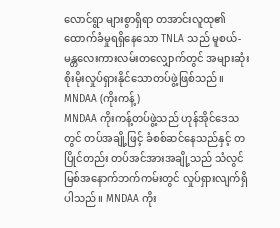လောင်ရွာ များစွာရှိရာ တအာင်းလူထု၏ထောက်ခံမှုရရှိနေသော TNLA သည် မူစယ်-မန္တလေးကားလမ်းတလျှောက်တွင် အများဆုံးစိုးမိုးလှုပ်ရှားနိုင်သောတပ်ဖွဲ့ဖြစ်သည်။
MNDAA (ကိုးကန့်)
MNDAA ကိုးကန့်တပ်ဖွဲ့သည် ဟုန်အိုင်ဒေသတွင် တပ်အချို့ဖြင့် ခံစစ်ဆင်နေသည်နှင့် တပြိုင်တည်း တပ်အင်အားအချို့သည် သံလွင်မြစ်အနောက်ဘက်ကမ်းတွင် လှုပ်ရှားလျက်ရှိပါသည်။ MNDAA ကိုး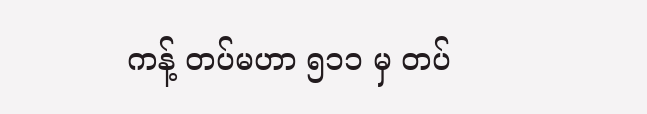ကန့် တပ်မဟာ ၅၁၁ မှ တပ်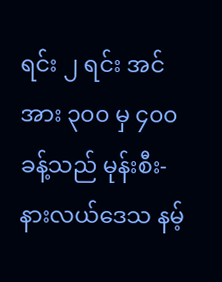ရင်း ၂ ရင်း အင်အား ၃၀၀ မှ ၄၀၀ ခန့်သည် မုန်းစီး-နားလယ်ဒေသ နမ့်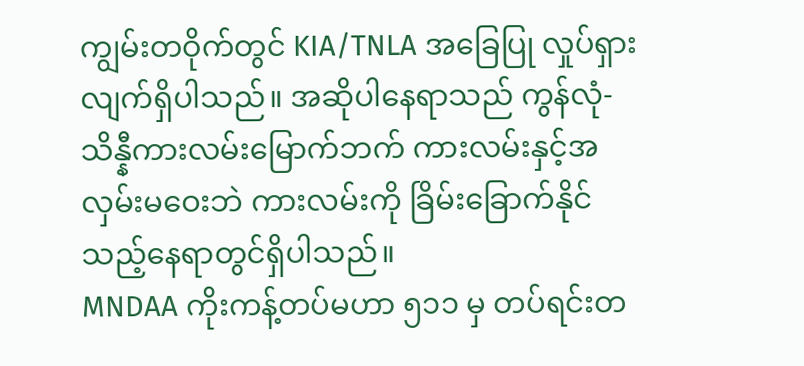ကျွမ်းတဝိုက်တွင် KIA/TNLA အခြေပြု လှုပ်ရှားလျက်ရှိပါသည်။ အဆိုပါနေရာသည် ကွန်လုံ-သိန္နီကားလမ်းမြောက်ဘက် ကားလမ်းနှင့်အလှမ်းမဝေးဘဲ ကားလမ်းကို ခြိမ်းခြောက်နိုင်သည့်နေရာတွင်ရှိပါသည်။
MNDAA ကိုးကန့်တပ်မဟာ ၅၁၁ မှ တပ်ရင်းတ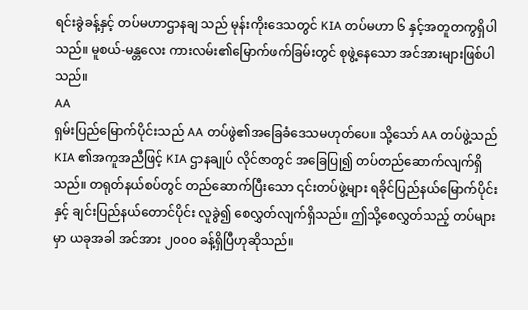ရင်းခွဲခန့်နှင့် တပ်မဟာဌာနချ သည် မုန်းကိုးဒေသတွင် KIA တပ်မဟာ ၆ နှင့်အတူတကွရှိပါသည်။ မူစယ်-မန္တလေး ကားလမ်း၏မြောက်ဖက်ခြမ်းတွင် စုဖွဲ့နေသော အင်အားများဖြစ်ပါသည်။
AA
ရှမ်းပြည်မြောက်ပိုင်းသည် AA တပ်ဖွဲ၏အခြေခံဒေသမဟုတ်ပေ။ သို့သော် AA တပ်ဖွဲ့သည် KIA ၏အကူအညီဖြင့် KIA ဌာနချုပ် လိုင်ဇာတွင် အခြေပြု၍ တပ်တည်ဆောက်လျက်ရှိသည်။ တရုတ်နယ်စပ်တွင် တည်ဆောက်ပြီးသော ၎င်းတပ်ဖွဲ့များ ရခိုင်ပြည်နယ်မြောက်ပိုင်းနှင့် ချင်းပြည်နယ်တောင်ပိုင်း လူခွဲ၍ စေလွှတ်လျက်ရှိသည်။ ဤသို့စေလွှတ်သည့် တပ်များမှာ ယခုအခါ အင်အား ၂၀၀၀ ခန့်ရှိပြီဟုဆိုသည်။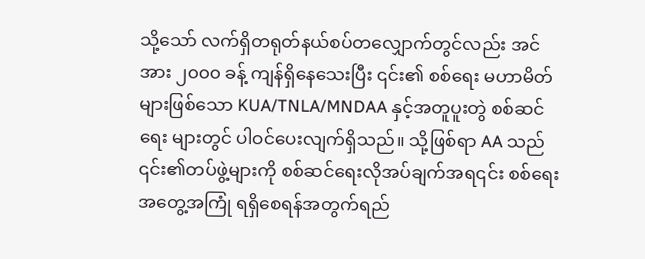သို့သော် လက်ရှိတရုတ်နယ်စပ်တလျှောက်တွင်လည်း အင်အား ၂၀၀၀ ခန့် ကျန်ရှိနေသေးပြီး ၎င်း၏ စစ်ရေး မဟာမိတ်များဖြစ်သော KUA/TNLA/MNDAA နှင့်အတူပူးတွဲ စစ်ဆင်ရေး များတွင် ပါဝင်ပေးလျက်ရှိသည်။ သို့ဖြစ်ရာ AA သည် ၎င်း၏တပ်ဖွဲ့များကို စစ်ဆင်ရေးလိုအပ်ချက်အရ၎င်း စစ်ရေး အတွေ့အကြုံ ရရှိစေရန်အတွက်ရည်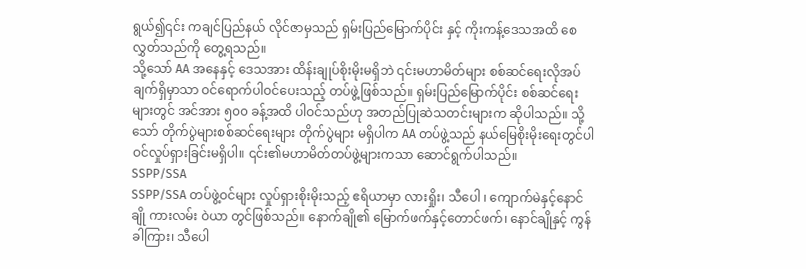ရွယ်၍၎င်း ကချင်ပြည်နယ် လိုင်ဇာမှသည် ရှမ်းပြည်မြောက်ပိုင်း နှင့် ကိုးကန့်ဒေသအထိ စေလွှတ်သည်ကို တွေ့ရသည်။
သို့သော် AA အနေနှင့် ဒေသအား ထိန်းချုပ်စိုးမိုးမရှိဘဲ ၎င်းမဟာမိတ်များ စစ်ဆင်ရေးလိုအပ်ချက်ရှိမှာသာ ဝင်ရောက်ပါဝင်ပေးသည့် တပ်ဖွဲ့ဖြစ်သည်။ ရှမ်းပြည်မြောက်ပိုင်း စစ်ဆင်ရေးများတွင် အင်အား ၅၀၀ ခန့်အထိ ပါဝင်သည်ဟု အတည်ပြုဆဲသတင်းများက ဆိုပါသည်။ သို့သော် တိုက်ပွဲများစစ်ဆင်ရေးများ တိုက်ပွဲများ မရှိပါက AA တပ်ဖွဲ့သည် နယ်မြေစိုးမိုးရေးတွင်ပါဝင်လှုပ်ရှားခြင်းမရှိပါ။ ၎င်း၏မဟာမိတ်တပ်ဖွဲ့များကသာ ဆောင်ရွက်ပါသည်။
SSPP/SSA
SSPP/SSA တပ်ဖွဲ့ဝင်များ လှုပ်ရှားစိုးမိုးသည့် ဧရိယာမှာ လားရှိုး၊ သီပေါ ၊ ကျောက်မဲနှင့်နောင်ချို ကားလမ်း ဝဲယာ တွင်ဖြစ်သည်။ နောက်ချို၏ မြောက်ဖက်နှင့်တောင်ဖက်၊ နောင်ချိုနှင့် ကွန်ခါကြား၊ သီပေါ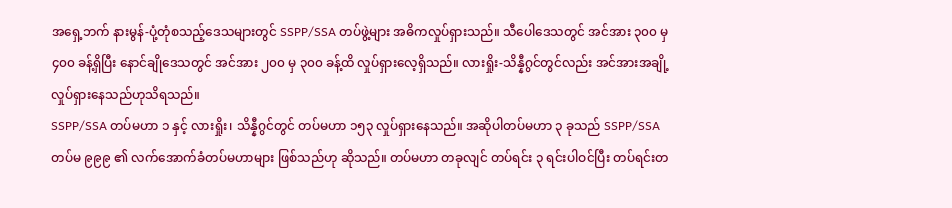အရှေ့ဘက် နားမွန်-ပုံ့တုံစသည့်ဒေသများတွင် SSPP/SSA တပ်ဖွဲ့များ အဓိကလှုပ်ရှားသည်။ သီပေါဒေသတွင် အင်အား ၃၀၀ မှ ၄၀၀ ခန့်ရှိပြီး နောင်ချိုဒေသတွင် အင်အား ၂၀၀ မှ ၃၀၀ ခန့်ထိ လှုပ်ရှားလေ့ရှိသည်။ လားရှိုး-သိန္နီဂွင်တွင်လည်း အင်အားအချို့ လှုပ်ရှားနေသည်ဟုသိရသည်။
SSPP/SSA တပ်မဟာ ၁ နှင့် လားရှိုး၊ သိန္နီဂွင်တွင် တပ်မဟာ ၁၅၃ လှုပ်ရှားနေသည်။ အဆိုပါတပ်မဟာ ၃ ခုသည် SSPP/SSA တပ်မ ၉၉၉ ၏ လက်အောက်ခံတပ်မဟာများ ဖြစ်သည်ဟု ဆိုသည်။ တပ်မဟာ တခုလျင် တပ်ရင်း ၃ ရင်းပါဝင်ပြီး တပ်ရင်းတ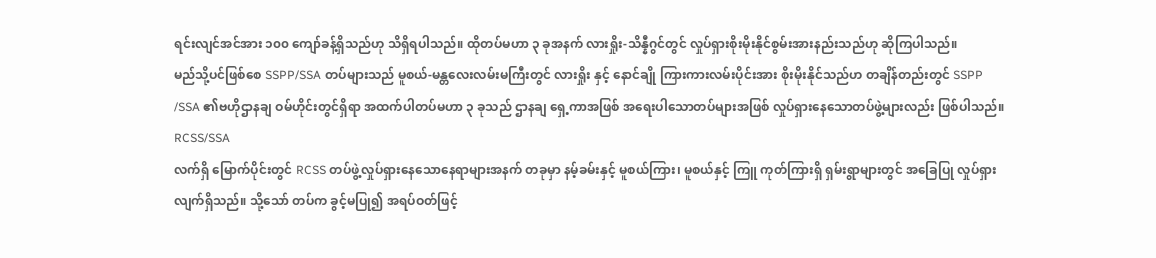ရင်းလျင်အင်အား ၁၀၀ ကျော်ခန့်ရှိသည်ဟု သိရှိရပါသည်။ ထိုတပ်မဟာ ၃ ခုအနက် လားရှိုး-သိန္နီဂွင်တွင် လှုပ်ရှားစိုးမိုးနိုင်စွမ်းအားနည်းသည်ဟု ဆိုကြပါသည်။
မည်သို့ပင်ဖြစ်စေ SSPP/SSA တပ်များသည် မူစယ်-မန္တလေးလမ်းမကြီးတွင် လားရှိုး နှင့် နောင်ချို ကြားကားလမ်းပိုင်းအား စိုးမိုးနိုင်သည်ဟ တချိန်တည်းတွင် SSPP /SSA ၏ဗဟိုဌာနချ ဝမ်ဟိုင်းတွင်ရှိရာ အထက်ပါတပ်မဟာ ၃ ခုသည် ဌာနချ ရှေ့ကာအဖြစ် အရေးပါသောတပ်များအဖြစ် လှုပ်ရှားနေသောတပ်ဖွဲ့များလည်း ဖြစ်ပါသည်။
RCSS/SSA
လက်ရှိ မြောက်ပိုင်းတွင် RCSS တပ်ဖွဲ့လှုပ်ရှားနေသောနေရာများအနက် တခုမှာ နမ့်ခမ်းနှင့် မူစယ်ကြား၊ မူစယ်နှင့် ကြူ ကုတ်ကြားရှိ ရှမ်းရွာများတွင် အခြေပြု လှုပ်ရှားလျက်ရှိသည်။ သို့သော် တပ်က ခွင့်မပြု၍ အရပ်ဝတ်ဖြင့်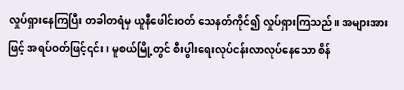လှုပ်ရှားနေကြပြီး တခါတရံမှ ယူနီဖေါင်းဝတ် သေနတ်ကိုင်၍ လှုပ်ရှားကြသည်။ အများအားဖြင့် အရပ်ဝတ်ဖြင့်၎င်း ၊ မူစယ်မြို့တွင် စီးပွါးရေးလုပ်ငန်းလာလုပ်နေသော စိန်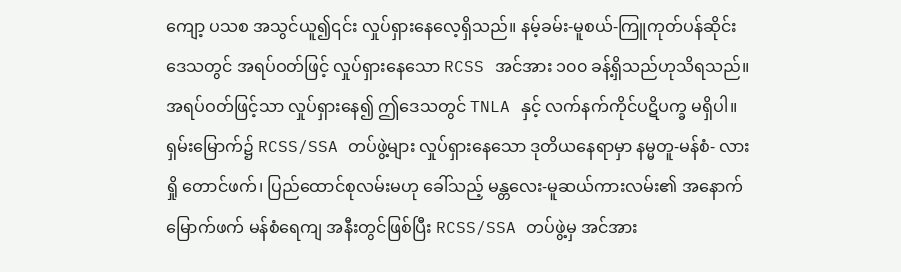ကျော့ ပသစ အသွင်ယူ၍၎င်း လှုပ်ရှားနေလေ့ရှိသည်။ နမ့်ခမ်း-မူစယ်-ကြူကုတ်ပန်ဆိုင်းဒေသတွင် အရပ်ဝတ်ဖြင့် လှုပ်ရှားနေသော RCSS အင်အား ၁၀၀ ခန့်ရှိသည်ဟုသိရသည်။ အရပ်ဝတ်ဖြင့်သာ လှုပ်ရှားနေ၍ ဤဒေသတွင် TNLA နှင့် လက်နက်ကိုင်ပဋိပက္ခ မရှိပါ။
ရှမ်းမြောက်၌ RCSS/SSA တပ်ဖွဲ့များ လှုပ်ရှားနေသော ဒုတိယနေရာမှာ နမ္မတူ-မန်စံ- လားရှို တောင်ဖက်၊ ပြည်ထောင်စုလမ်းမဟု ခေါ်သည့် မန္တလေး-မူဆယ်ကားလမ်း၏ အနောက်မြောက်ဖက် မန်စံရေကျ အနီးတွင်ဖြစ်ပြီး RCSS/SSA တပ်ဖွဲ့မှ အင်အား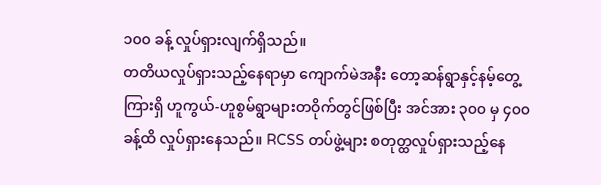၁၀၀ ခန့် လှုပ်ရှားလျက်ရှိသည်။
တတိယလှုပ်ရှားသည့်နေရာမှာ ကျောက်မဲအနီး တော့ဆန်ရွာနှင့်နမ့်တွေ့ကြားရှိ ဟူကွယ်-ဟူစွမ်ရွာများတဝိုက်တွင်ဖြစ်ပြီး အင်အား ၃၀၀ မှ ၄၀၀ ခန့်ထိ လှုပ်ရှားနေသည်။ RCSS တပ်ဖွဲ့များ စတုတ္ထလှုပ်ရှားသည့်နေ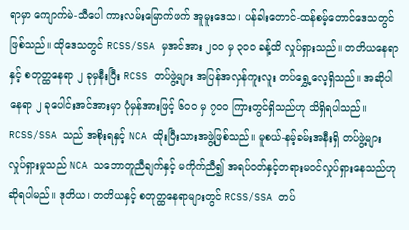ရာမှာ ကျောက်မဲ-သီပေါ ကားလမ်းမြောက်ဖက် အူမူးဒေသ၊ ပန်ခါးတောင်-ထန်စမ့်တောင်ဒေသတွင်ဖြစ်သည်။ ထိုဒေသတွင် RCSS/SSA မှအင်အား ၂၀၀ မှ ၃၀၀ ခန့်ထိ လှုပ်ရှားသည်။ တတိယနေရာနှင့် စတုတ္ထနေရာ ၂ ခုမှနီးပြီး RCSS တပ်ဖွဲ့များ အပြန်အလှန်ကူးလူး တပ်ရွှေ့လေ့ရှိသည်။ အဆိုပါနေရာ ၂ ခုပေါင်းအင်အားမှာ ပုံမှန်အားဖြင့် ၆၀၀ မှ ၇၀၀ ကြားတွင်ရှိသည်ဟု သိရှိရပါသည်။
RCSS/SSA သည် အစိုးရနှင့် NCA ထိုးပြီးသားအဖွဲ့ဖြစ်သည်။ မူစယ်-နမ့်ခမ်းအနီးရှိ တပ်ဖွဲ့များ လှုပ်ရှားမှုသည် NCA သဘောတူညီချက်နှင့် မကိုက်ညီ၍ အရပ်ဝတ်နှင့်တရားမဝင်လှုပ်ရှားနေသည်ဟု ဆိုရပါမည်။ ဒုတိယ၊ တတိယနှင့် စတုတ္ထနေရာများတွင် RCSS/SSA တပ်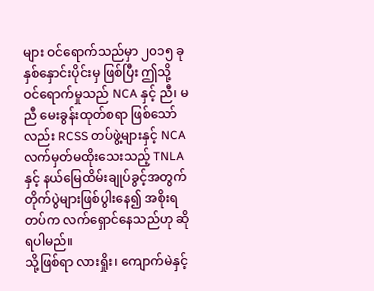များ ဝင်ရောက်သည်မှာ ၂၀၁၅ ခုနှစ်နှောင်းပိုင်းမှ ဖြစ်ပြီး ဤသို့ ဝင်ရောက်မှုသည် NCA နှင့် ညီ၊ မညီ မေးခွန်းထုတ်စရာ ဖြစ်သော်လည်း RCSS တပ်ဖွဲ့များနှင့် NCA လက်မှတ်မထိုးသေးသည့် TNLA နှင့် နယ်မြေထိမ်းချုပ်ခွင့်အတွက် တိုက်ပွဲများဖြစ်ပွါးနေ၍ အစိုးရတပ်က လက်ရှောင်နေသည်ဟု ဆိုရပါမည်။
သို့ဖြစ်ရာ လားရှိုး၊ ကျောက်မဲနှင့်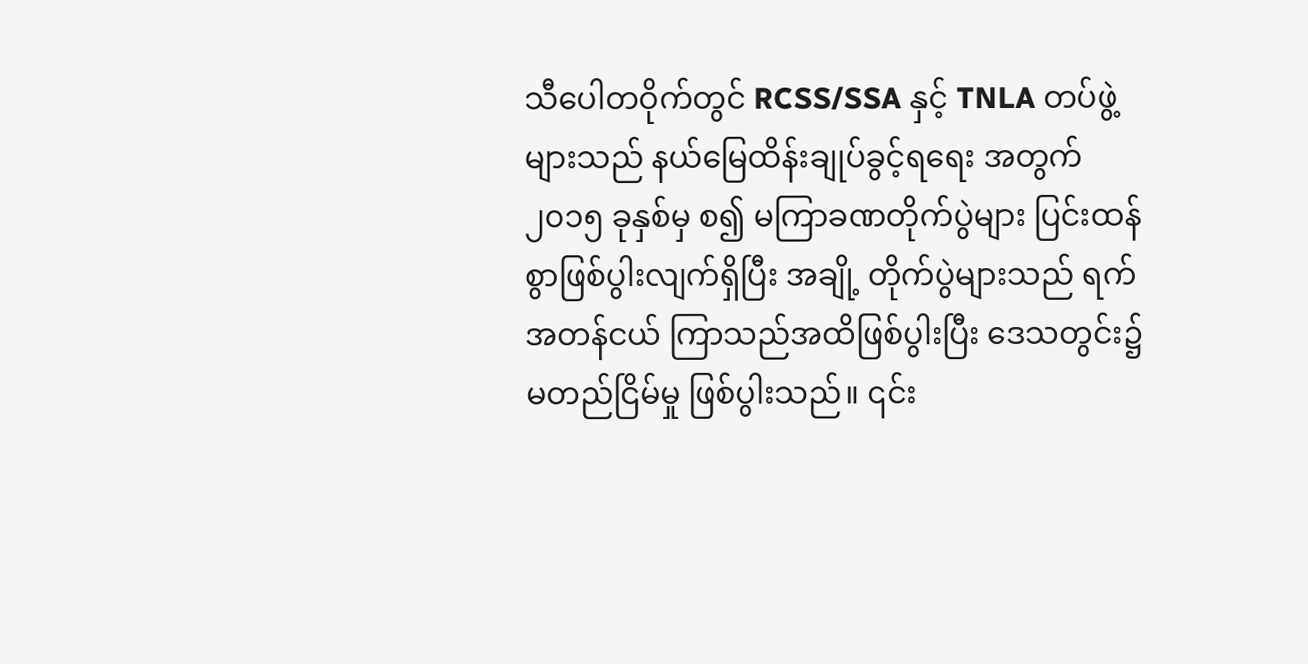သီပေါတဝိုက်တွင် RCSS/SSA နှင့် TNLA တပ်ဖွဲ့များသည် နယ်မြေထိန်းချုပ်ခွင့်ရရေး အတွက် ၂၀၁၅ ခုနှစ်မှ စ၍ မကြာခဏတိုက်ပွဲများ ပြင်းထန်စွာဖြစ်ပွါးလျက်ရှိပြီး အချို့ တိုက်ပွဲများသည် ရက်အတန်ငယ် ကြာသည်အထိဖြစ်ပွါးပြီး ဒေသတွင်း၌ မတည်ငြိမ်မှု ဖြစ်ပွါးသည်။ ၎င်း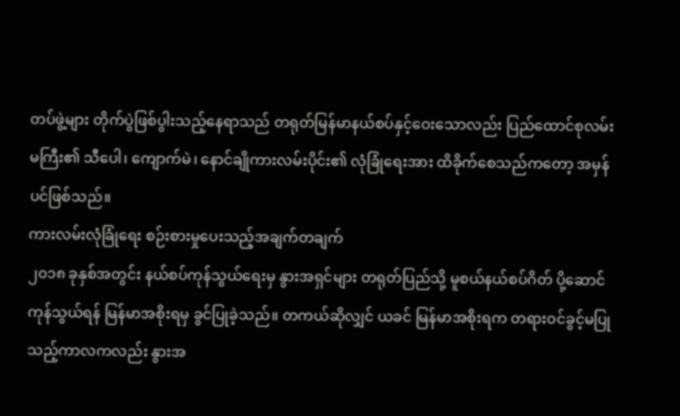တပ်ဖွဲ့များ တိုက်ပွဲဖြစ်ပွါးသည့်နေရာသည် တရုတ်မြန်မာနယ်စပ်နှင့်ဝေးသောလည်း ပြည်ထောင်စုလမ်းမကြီး၏ သီပေါ၊ ကျောက်မဲ၊ နောင်ချိုကားလမ်းပိုင်း၏ လုံခြုံရေးအား ထိခိုက်စေသည်ကတော့ အမှန်ပင်ဖြစ်သည်။
ကားလမ်းလုံခြုံရေး စဉ်းစားမှုပေးသည့်အချက်တချက်
၂၀၁၈ ခုနှစ်အတွင်း နယ်စပ်ကုန်သွယ်ရေးမှ နွားအရှင်များ တရုတ်ပြည်သို့ မူစယ်နယ်စပ်ဂိတ် ပို့ဆောင်ကုန်သွယ်ရန် မြန်မာအစိုးရမှ ခွင်ပြုခဲ့သည်။ တကယ်ဆိုလျှင် ယခင် မြန်မာအစိုးရက တရားဝင်ခွင့်မပြုသည့်ကာလကလည်း နွားအ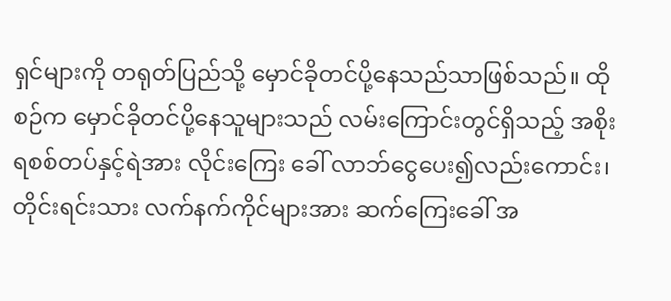ရှင်များကို တရုတ်ပြည်သို့ မှောင်ခိုတင်ပို့နေသည်သာဖြစ်သည်။ ထိုစဉ်က မှောင်ခိုတင်ပို့နေသူများသည် လမ်းကြောင်းတွင်ရှိသည့် အစိုးရစစ်တပ်နှင့်ရဲအား လိုင်းကြေး ခေါ် လာဘ်ငွေပေး၍လည်းကောင်း၊ တိုင်းရင်းသား လက်နက်ကိုင်များအား ဆက်ကြေးခေါ် အ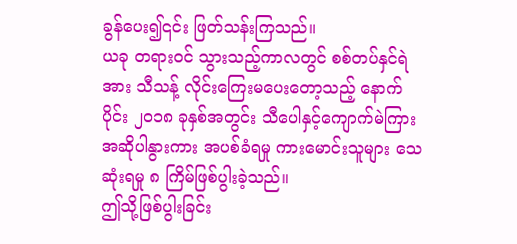ခွန်ပေး၍၎င်း ဖြတ်သန်းကြသည်။
ယခု တရားဝင် သွားသည့်ကာလတွင် စစ်တပ်နှင်ရဲအား သီသန့် လိုင်းကြေးမပေးတော့သည့် နောက်ပိုင်း ၂၀၁၈ ခုနှစ်အတွင်း သီပေါနှင့်ကျောက်မဲကြား အဆိုပါနွားကား အပစ်ခံရမှု ကားမောင်းသူများ သေဆုံးရမှု ၈ ကြိမ်ဖြစ်ပွါးခဲ့သည်။
ဤသို့ဖြစ်ပွါးခြင်း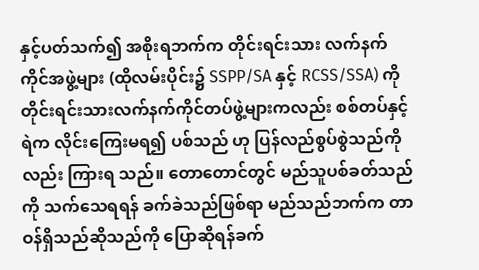နှင့်ပတ်သက်၍ အစိုးရဘက်က တိုင်းရင်းသား လက်နက်ကိုင်အဖွဲ့များ (ထိုလမ်းပိုင်း၌ SSPP/SA နှင့် RCSS/SSA) ကို တိုင်းရင်းသားလက်နက်ကိုင်တပ်ဖွဲ့များကလည်း စစ်တပ်နှင့်ရဲက လိုင်းကြေးမရ၍ ပစ်သည် ဟု ပြန်လည်စွပ်စွဲသည်ကိုလည်း ကြားရ သည်။ တောတောင်တွင် မည်သူပစ်ခတ်သည်ကို သက်သေရရန် ခက်ခဲသည်ဖြစ်ရာ မည်သည်ဘက်က တာဝန်ရှိသည်ဆိုသည်ကို ပြောဆိုရန်ခက်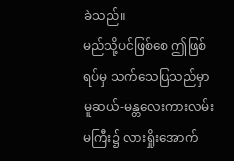ခဲသည်။
မည်သို့ပင်ဖြစ်စေ ဤဖြစ်ရပ်မှ သက်သေပြသည်မှာ မူဆယ်-မန္တလေးကားလမ်းမကြီး၌ လားရှိုးအောက်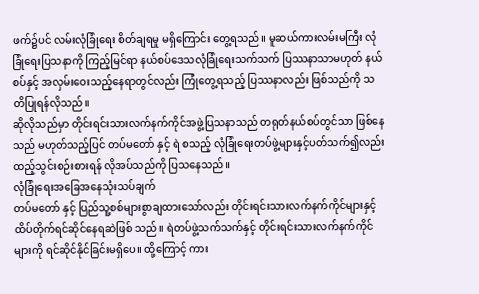ဖက်၌ပင် လမ်းလုံခြုံရေး စိတ်ချရမှု မရှိကြောင်း တွေ့ရသည်။ မူဆယ်ကားလမ်းမကြီး လုံခြုံရေးပြသနာကို ကြည့်မြင်ရာ နယ်စပ်ဒေသလုံခြုံရေးသက်သက် ပြဿနာသာမဟုတ် နယ်စပ်နှင့် အလှမ်းဝေးသည့်နေရာတွင်လည်း ကြုံတွေ့ရသည့် ပြဿနာလည်း ဖြစ်သည်ကို သတိပြုရန်လိုသည်။
ဆိုလိုသည်မှာ တိုင်းရင်းသားလက်နက်ကိုင်အဖွဲ့ပြသနာသည် တရုတ်နယ်စပ်တွင်သာ ဖြစ်နေသည် မဟုတ်သည့်ပြင် တပ်မတော် နှင့် ရဲ စသည့် လုံခြုံရေးတပ်ဖွဲ့များနှင့်ပတ်သက်၍လည်း ထည့်သွင်းစဉ်းစားရန် လိုအပ်သည်ကို ပြသနေသည်။
လုံခြုံရေးအခြေအနေသုံးသပ်ချက်
တပ်မတော် နှင့် ပြည်သူ့စစ်များစွာချထားသော်လည်း တိုင်းရင်းသားလက်နက်ကိုင်များနှင့် ထိပ်တိုက်ရင်ဆိုင်နေရဆဲဖြစ် သည်။ ရဲတပ်ဖွဲ့သက်သက်နှင့် တိုင်းရင်းသားလက်နက်ကိုင်များကို ရင်ဆိုင်နိုင်ခြင်းမရှိပေ။ ထို့ကြောင့် ကား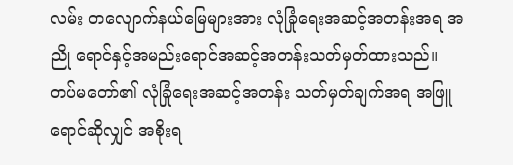လမ်း တလျောက်နယ်မြေများအား လုံခြုံရေးအဆင့်အတန်းအရ အညို ရောင်နှင့်အမည်းရောင်အဆင့်အတန်းသတ်မှတ်ထားသည်။ တပ်မတော်၏ လုံခြုံရေးအဆင့်အတန်း သတ်မှတ်ချက်အရ အဖြူရောင်ဆိုလျှင် အစိုးရ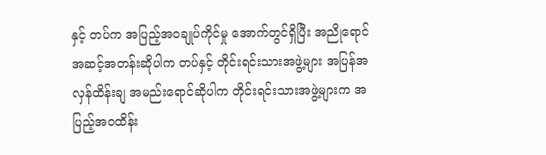နှင့် တပ်က အပြည့်အဝချုပ်ကိုင်မှု အောက်တွင်ရှိပြီး အညိုရောင်အဆင့်အတန်းဆိုပါက တပ်နှင့် တိုင်းရင်းသားအဖွဲ့များ အပြန်အလှန်ထိန်းချ အမည်းရောင်ဆိုပါက တိုင်းရင်းသားအဖွဲ့များက အပြည့်အဝထိန်း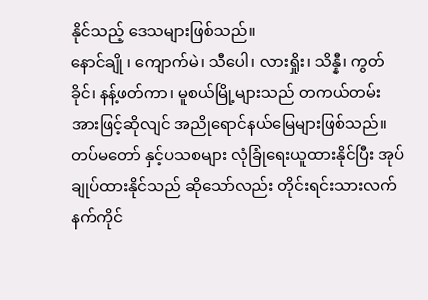နိုင်သည့် ဒေသများဖြစ်သည်။
နောင်ချို ၊ ကျောက်မဲ၊ သီပေါ၊ လားရှိုး၊ သိန္နီ၊ ကွတ်ခိုင်၊ နန့်ဖတ်ကာ၊ မူစယ်မြို့များသည် တကယ်တမ်းအားဖြင့်ဆိုလျင် အညိုရောင်နယ်မြေများဖြစ်သည်။ တပ်မတော် နှင့်ပသစများ လုံခြုံရေးယူထားနိုင်ပြီး အုပ်ချုပ်ထားနိုင်သည် ဆိုသော်လည်း တိုင်းရင်းသားလက်နက်ကိုင်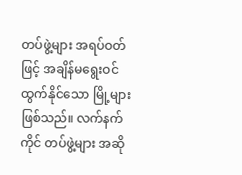တပ်ဖွဲ့များ အရပ်ဝတ်ဖြင့် အချိန်မရွေးဝင်ထွက်နိုင်သော မြို့များဖြစ်သည်။ လက်နက်ကိုင် တပ်ဖွဲ့များ အဆို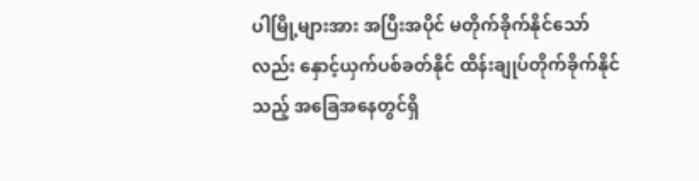ပါမြို့များအား အပြီးအပိုင် မတိုက်ခိုက်နိုင်သော်လည်း နှောင့်ယှက်ပစ်ခတ်နိုင် ထိန်းချုပ်တိုက်ခိုက်နိုင်သည့် အခြေအနေတွင်ရှိ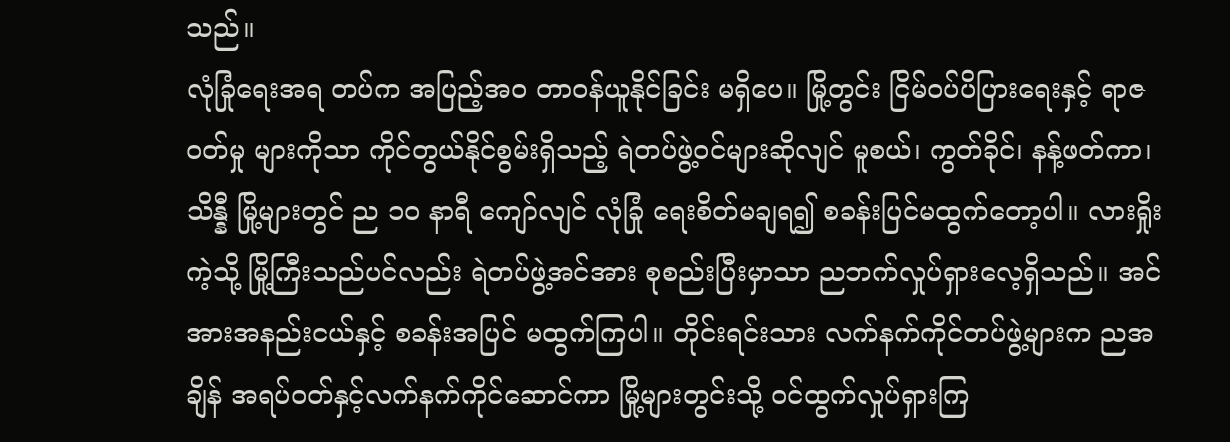သည်။
လုံခြုံရေးအရ တပ်က အပြည့်အဝ တာဝန်ယူနိုင်ခြင်း မရှိပေ။ မြို့တွင်း ငြိမ်ဝပ်ပိပြားရေးနှင့် ရာဇဝတ်မှု များကိုသာ ကိုင်တွယ်နိုင်စွမ်းရှိသည့် ရဲတပ်ဖွဲ့ဝင်များဆိုလျင် မူစယ်၊ ကွတ်ခိုင်၊ နန့်ဖတ်ကာ၊ သိန္နီ မြို့များတွင် ည ၁၀ နာရီ ကျော်လျင် လုံခြုံ ရေးစိတ်မချရ၍ စခန်းပြင်မထွက်တော့ပါ။ လားရှိုးကဲ့သို့ မြို့ကြီးသည်ပင်လည်း ရဲတပ်ဖွဲ့အင်အား စုစည်းပြီးမှာသာ ညဘက်လှုပ်ရှားလေ့ရှိသည်။ အင်အားအနည်းငယ်နှင့် စခန်းအပြင် မထွက်ကြပါ။ တိုင်းရင်းသား လက်နက်ကိုင်တပ်ဖွဲ့များက ညအချိန် အရပ်ဝတ်နှင့်လက်နက်ကိုင်ဆောင်ကာ မြို့များတွင်းသို့ ဝင်ထွက်လှုပ်ရှားကြ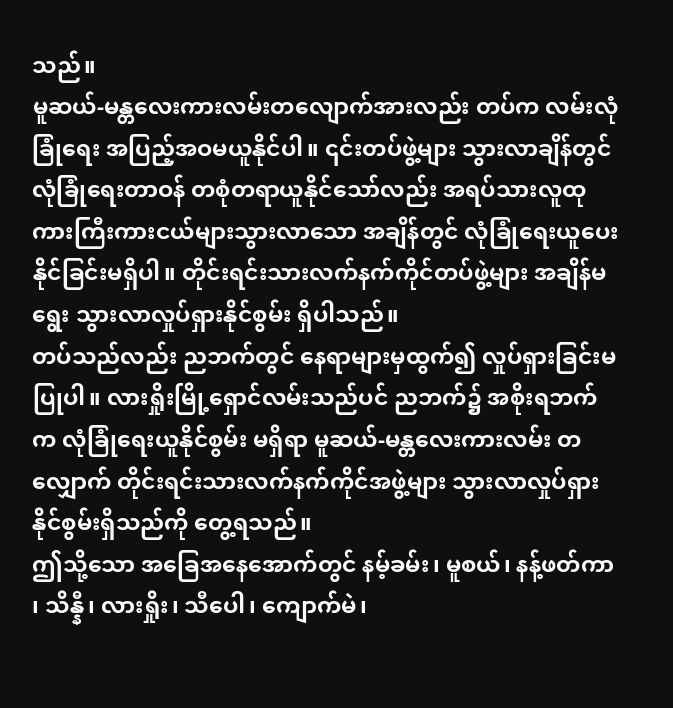သည်။
မူဆယ်-မန္တလေးကားလမ်းတလျောက်အားလည်း တပ်က လမ်းလုံခြုံရေး အပြည့်အဝမယူနိုင်ပါ။ ၎င်းတပ်ဖွဲ့များ သွားလာချိန်တွင် လုံခြုံရေးတာဝန် တစုံတရာယူနိုင်သော်လည်း အရပ်သားလူထုကားကြီးကားငယ်များသွားလာသော အချိန်တွင် လုံခြုံရေးယူပေးနိုင်ခြင်းမရှိပါ။ တိုင်းရင်းသားလက်နက်ကိုင်တပ်ဖွဲ့များ အချိန်မရွေး သွားလာလှုပ်ရှားနိုင်စွမ်း ရှိပါသည်။
တပ်သည်လည်း ညဘက်တွင် နေရာများမှထွက်၍ လှုပ်ရှားခြင်းမပြုပါ။ လားရှိုးမြို့ရှောင်လမ်းသည်ပင် ညဘက်၌ အစိုးရဘက်က လုံခြုံရေးယူနိုင်စွမ်း မရှိရာ မူဆယ်-မန္တလေးကားလမ်း တလျှောက် တိုင်းရင်းသားလက်နက်ကိုင်အဖွဲ့များ သွားလာလှုပ်ရှားနိုင်စွမ်းရှိသည်ကို တွေ့ရသည်။
ဤသို့သော အခြေအနေအောက်တွင် နမ့်ခမ်း၊ မူစယ်၊ နန့်ဖတ်ကာ ၊ သိန္နီ၊ လားရှိုး၊ သီပေါ၊ ကျောက်မဲ၊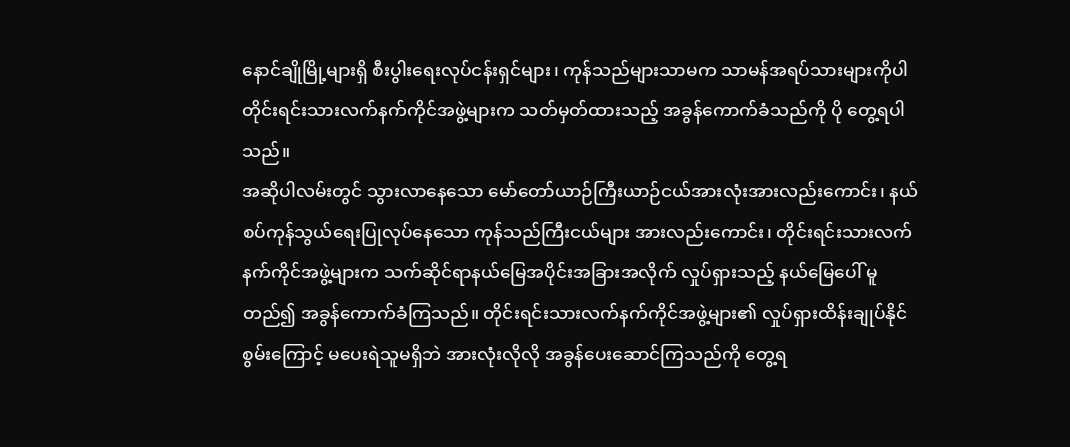နောင်ချိုမြို့များရှိ စီးပွါးရေးလုပ်ငန်းရှင်များ၊ ကုန်သည်များသာမက သာမန်အရပ်သားများကိုပါ တိုင်းရင်းသားလက်နက်ကိုင်အဖွဲ့များက သတ်မှတ်ထားသည့် အခွန်ကောက်ခံသည်ကို ပို တွေ့ရပါသည်။
အဆိုပါလမ်းတွင် သွားလာနေသော မော်တော်ယာဉ်ကြီးယာဉ်ငယ်အားလုံးအားလည်းကောင်း၊ နယ်စပ်ကုန်သွယ်ရေးပြုလုပ်နေသော ကုန်သည်ကြီးငယ်များ အားလည်းကောင်း၊ တိုင်းရင်းသားလက်နက်ကိုင်အဖွဲ့များက သက်ဆိုင်ရာနယ်မြေအပိုင်းအခြားအလိုက် လှုပ်ရှားသည့် နယ်မြေပေါ် မူတည်၍ အခွန်ကောက်ခံကြသည်။ တိုင်းရင်းသားလက်နက်ကိုင်အဖွဲ့များ၏ လှုပ်ရှားထိန်းချုပ်နိုင်စွမ်းကြောင့် မပေးရဲသူမရှိဘဲ အားလုံးလိုလို အခွန်ပေးဆောင်ကြသည်ကို တွေ့ရ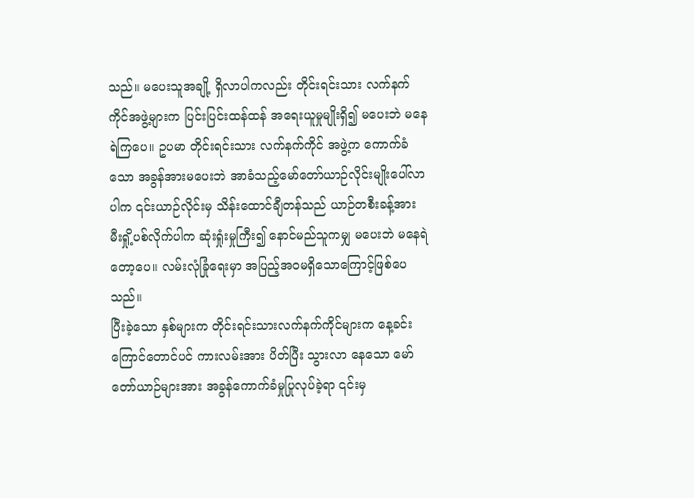သည်။ မပေးသူအချို့ ရှိလာပါကလည်း တိုင်းရင်းသား လက်နက်ကိုင်အဖွဲ့များက ပြင်းပြင်းထန်ထန် အရေးယူမှုမျိုးရှိ၍ မပေးဘဲ မနေရဲကြပေ။ ဥပမာ တိုင်းရင်းသား လက်နက်ကိုင် အဖွဲ့က ကောက်ခံသော အခွန်အားမပေးဘဲ အာခံသည့်မော်တော်ယာဉ်လိုင်းမျိုးပေါ်လာပါက ၎င်းယာဉ်လိုင်းမှ သိန်းထောင်ချီတန်သည် ယာဉ်တစီးခန့်အား မီးရှို့ပစ်လိုက်ပါက ဆုံးရှုံးမှုကြီး၍ နောင်မည်သူကမျှ မပေးဘဲ မနေရဲတော့ပေ။ လမ်းလုံခြုံရေးမှာ အပြည့်အဝမရှိသောကြောင့်ဖြစ်ပေသည်။
ပြီးခဲ့သော နှစ်များက တိုင်းရင်းသားလက်နက်ကိုင်များက နေ့ခင်းကြောင်တောင်ပင် ကားလမ်းအား ပိတ်ပြီး သွားလာ နေသော မော်တော်ယာဉ်များအား အခွန်ကောက်ခံမှုပြုလုပ်ခဲ့ရာ ၎င်းမှ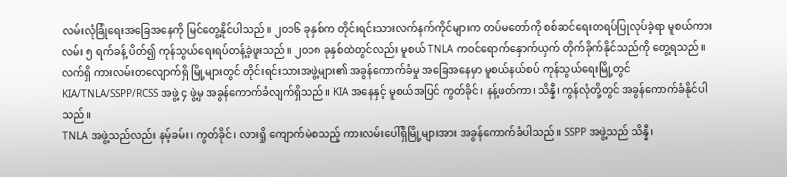လမ်းလုံခြုံရေးအခြေအနေကို မြင်တွေ့နိုင်ပါသည်။ ၂၀၁၆ ခုနှစ်က တိုင်းရင်းသားလက်နက်ကိုင်များက တပ်မတော်ကို စစ်ဆင်ရေးတရပ်ပြုလုပ်ခဲ့ရာ မူစယ်ကားလမ်း ၅ ရက်ခန့် ပိတ်၍ ကုန်သွယ်ရေးရပ်တန့်ခဲ့ဖူးသည်။ ၂၀၁၈ ခုနှစ်ထဲတွင်လည်း မူစယ် TNLA ကဝင်ရောက်နှောက်ယှက် တိုက်ခိုက်နိုင်သည်ကို တွေ့ရသည်။
လက်ရှိ ကားလမ်းတလျောက်ရှိ မြို့များတွင် တိုင်းရင်းသားအဖွဲ့များ၏ အခွန်ကောက်ခံမှု အခြေအနေမှာ မူစယ်နယ်စပ် ကုန်သွယ်ရေးမြို့တွင် KIA/TNLA/SSPP/RCSS အဖွဲ့ ၄ ဖွဲ့မှ အခွန်ကောက်ခံလျက်ရှိသည်။ KIA အနေနှင့် မူစယ်အပြင် ကွတ်ခိုင်၊ နန့်ဖတ်ကာ၊ သိန္နီ၊ ကွန်လုံတို့တွင် အခွန်ကောက်ခံနိုင်ပါသည်။
TNLA အဖွဲ့သည်လည်း နမ့်ခမ်း၊ ကွတ်ခိုင်၊ လားရှို ကျောက်မဲစသည့် ကားလမ်းပေါ်ရှိမြို့များအား အခွန်ကောက်ခံပါသည်။ SSPP အဖွဲ့သည် သိန္နီ၊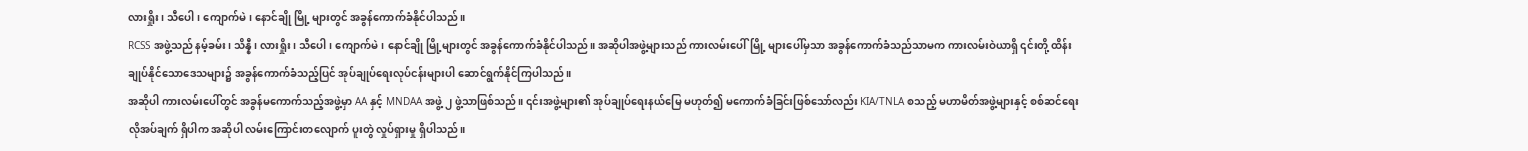လားရှိုး၊ သီပေါ၊ ကျောက်မဲ၊ နောင်ချို မြို့ များတွင် အခွန်ကောက်ခံနိုင်ပါသည်။
RCSS အဖွဲ့သည် နမ့်ခမ်း၊ သိန္နီ၊ လားရှိုး၊ သီပေါ၊ ကျောက်မဲ၊ နောင်ချို မြို့များတွင် အခွန်ကောက်ခံနိုင်ပါသည်။ အဆိုပါအဖွဲ့များသည် ကားလမ်းပေါ်မြို့ များပေါ်မှသာ အခွန်ကောက်ခံသည်သာမက ကားလမ်းဝဲယာရှိ ၎င်းတို့ ထိန်းချုပ်နိုင်သောဒေသများ၌ အခွန်ကောက်ခံသည့်ပြင် အုပ်ချုပ်ရေးလုပ်ငန်းများပါ ဆောင်ရွက်နိုင်ကြပါသည်။
အဆိုပါ ကားလမ်းပေါ်တွင် အခွန်မကောက်သည့်အဖွဲ့မှာ AA နှင့် MNDAA အဖွဲ့ ၂ ဖွဲ့သာဖြစ်သည်။ ၎င်းအဖွဲ့များ၏ အုပ်ချုပ်ရေးနယ်မြေ မဟုတ်၍ မကောက်ခံခြင်းဖြစ်သော်လည်း KIA/TNLA စသည့် မဟာမိတ်အဖွဲ့များနှင့် စစ်ဆင်ရေး လိုအပ်ချက် ရှိပါက အဆိုပါ လမ်းကြောင်းတလျောက် ပူးတွဲ လှုပ်ရှားမှု ရှိပါသည်။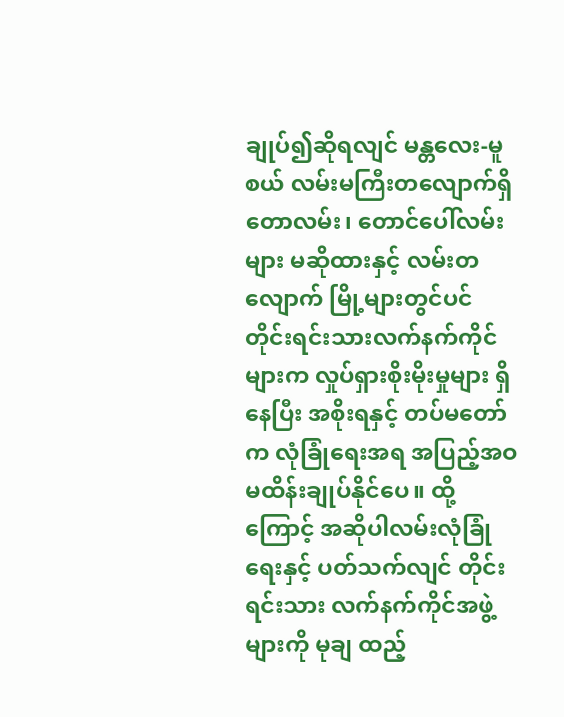ချုပ်၍ဆိုရလျင် မန္တလေး-မူစယ် လမ်းမကြီးတလျောက်ရှိ တောလမ်း၊ တောင်ပေါ်လမ်းများ မဆိုထားနှင့် လမ်းတလျောက် မြို့များတွင်ပင် တိုင်းရင်းသားလက်နက်ကိုင်များက လှုပ်ရှားစိုးမိုးမှုများ ရှိနေပြီး အစိုးရနှင့် တပ်မတော်က လုံခြုံရေးအရ အပြည့်အဝ မထိန်းချုပ်နိုင်ပေ။ ထို့ကြောင့် အဆိုပါလမ်းလုံခြုံရေးနှင့် ပတ်သက်လျင် တိုင်းရင်းသား လက်နက်ကိုင်အဖွဲ့များကို မုချ ထည့်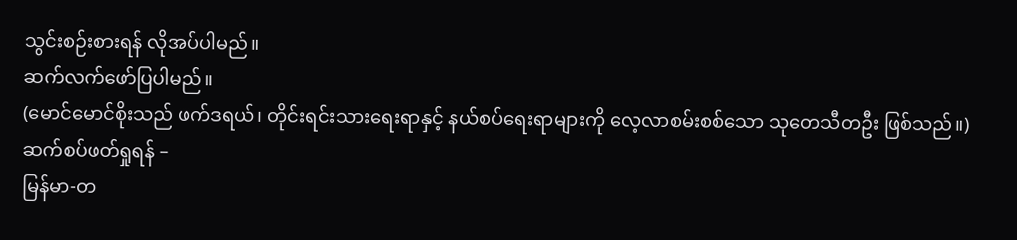သွင်းစဉ်းစားရန် လိုအပ်ပါမည်။
ဆက်လက်ဖော်ပြပါမည်။
(မောင်မောင်စိုးသည် ဖက်ဒရယ်၊ တိုင်းရင်းသားရေးရာနှင့် နယ်စပ်ရေးရာများကို လေ့လာစမ်းစစ်သော သုတေသီတဦး ဖြစ်သည်။)
ဆက်စပ်ဖတ်ရှုရန် –
မြန်မာ-တ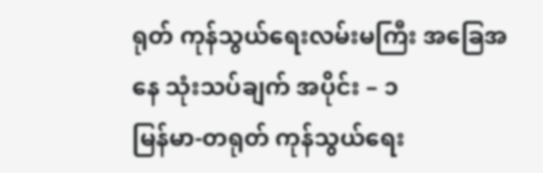ရုတ် ကုန်သွယ်ရေးလမ်းမကြီး အခြေအနေ သုံးသပ်ချက် အပိုင်း – ၁
မြန်မာ-တရုတ် ကုန်သွယ်ရေး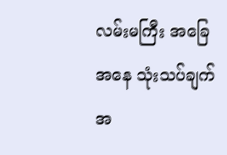လမ်းမကြီး အခြေအနေ သုံးသပ်ချက် အ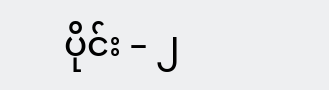ပိုင်း – ၂